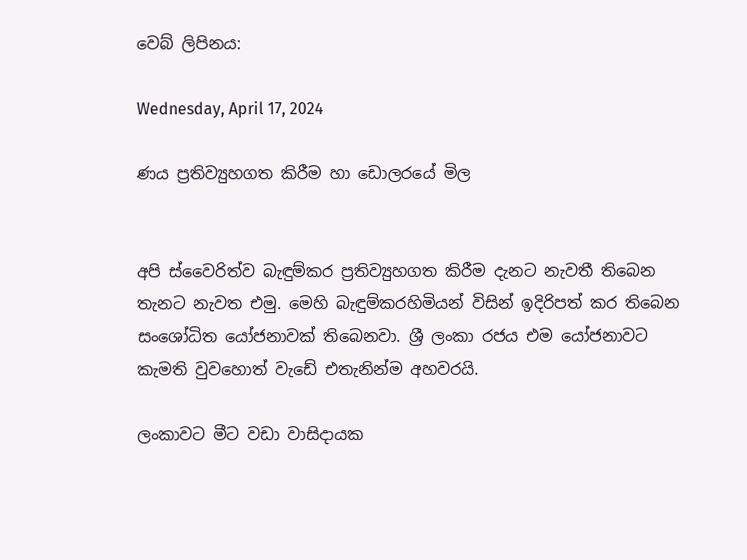වෙබ් ලිපිනය:

Wednesday, April 17, 2024

ණය ප්‍රතිව්‍යුහගත කිරීම හා ඩොලරයේ මිල


අපි ස්වෛරිත්ව බැඳුම්කර ප්‍රතිව්‍යුහගත කිරීම දැනට නැවතී තිබෙන තැනට නැවත එමු. මෙහි බැඳුම්කරහිමියන් විසින් ඉදිරිපත් කර තිබෙන සංශෝධිත යෝජනාවක් තිබෙනවා. ශ්‍රී ලංකා රජය එම යෝජනාවට කැමති වුවහොත් වැඩේ එතැනින්ම අහවරයි.

ලංකාවට මීට වඩා වාසිදායක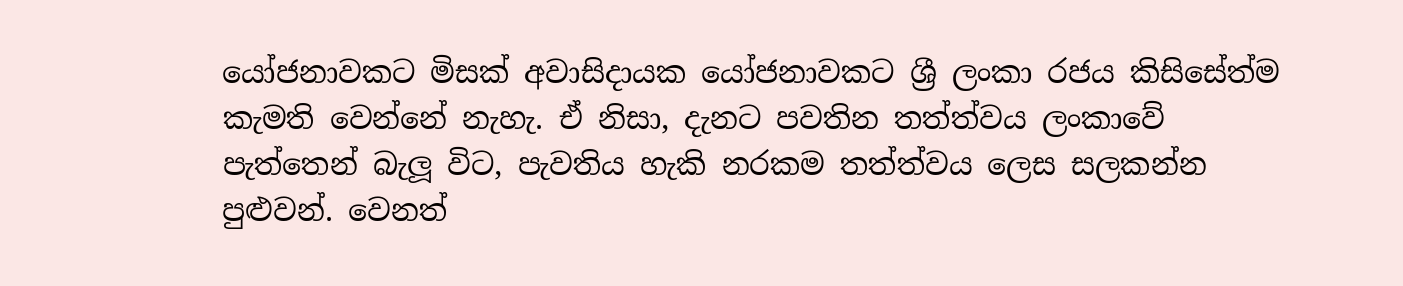යෝජනාවකට මිසක් අවාසිදායක යෝජනාවකට ශ්‍රී ලංකා රජය කිසිසේත්ම කැමති වෙන්නේ නැහැ. ඒ නිසා, දැනට පවතින තත්ත්වය ලංකාවේ පැත්තෙන් බැලූ විට, පැවතිය හැකි නරකම තත්ත්වය ලෙස සලකන්න පුළුවන්. වෙනත්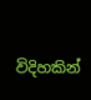විදිහකින්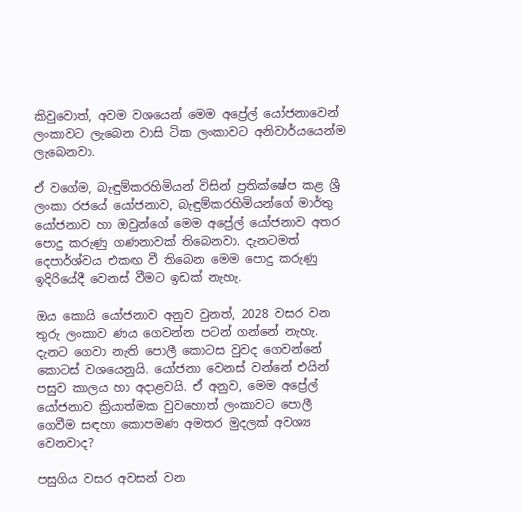කිවුවොත්, අවම වශයෙන් මෙම අප්‍රේල් යෝජනාවෙන් ලංකාවට ලැබෙන වාසි ටික ලංකාවට අනිවාර්යයෙන්ම ලැබෙනවා.

ඒ වගේම, බැඳුම්කරහිමියන් විසින් ප්‍රතික්ෂේප කළ ශ්‍රී ලංකා රජයේ යෝජනාව, බැඳුම්කරහිමියන්ගේ මාර්තු යෝජනාව හා ඔවුන්ගේ මෙම අප්‍රේල් යෝජනාව අතර පොදු කරුණු ගණනාවක් තිබෙනවා. දැනටමත් දෙපාර්ශ්වය එකඟ වී තිබෙන මෙම පොදු කරුණු ඉදිරියේදී වෙනස් වීමට ඉඩක් නැහැ.

ඔය කොයි යෝජනාව අනුව වුනත්, 2028 වසර වන තුරු ලංකාව ණය ගෙවන්න පටන් ගන්නේ නැහැ. දැනට ගෙවා නැති පොලී කොටස වුවද ගෙවන්නේ කොටස් වශයෙනුයි. යෝජනා වෙනස් වන්නේ එයින් පසුව කාලය හා අදාළවයි. ඒ අනුව, මෙම අප්‍රේල් යෝජනාව ක්‍රියාත්මක වුවහොත් ලංකාවට පොලී ගෙවීම සඳහා කොපමණ අමතර මුදලක් අවශ්‍ය වෙනවාද?

පසුගිය වසර අවසන් වන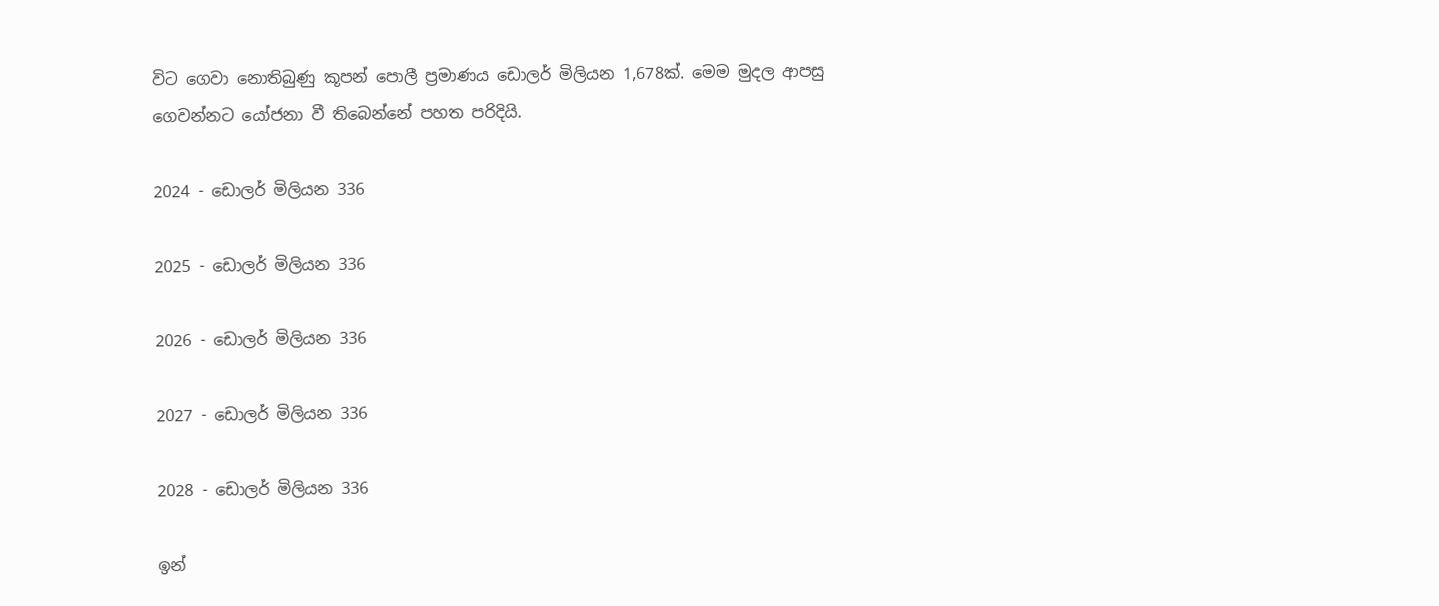විට ගෙවා නොතිබුණු කූපන් පොලී ප්‍රමාණය ඩොලර් මිලියන 1,678ක්. මෙම මුදල ආපසු ගෙවන්නට යෝජනා වී තිබෙන්නේ පහත පරිදියි.

2024 - ඩොලර් මිලියන 336

2025 - ඩොලර් මිලියන 336

2026 - ඩොලර් මිලියන 336

2027 - ඩොලර් මිලියන 336

2028 - ඩොලර් මිලියන 336

ඉන්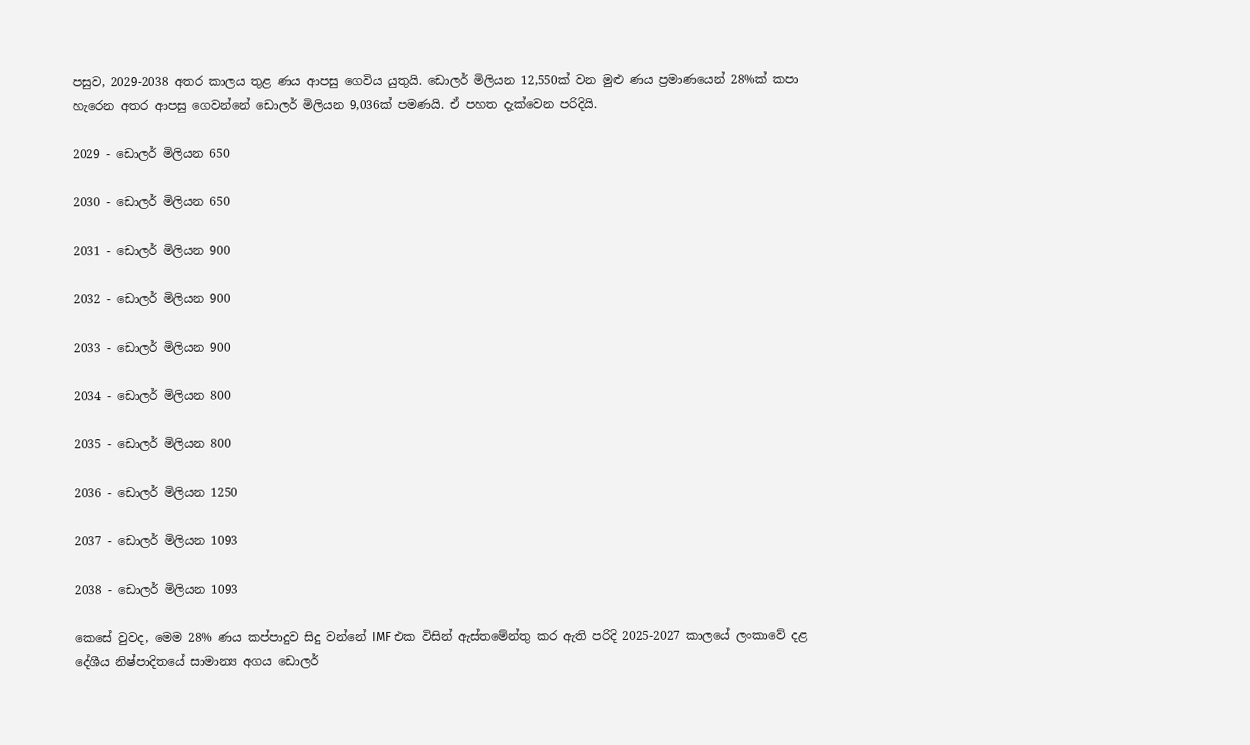පසුව, 2029-2038 අතර කාලය තුළ ණය ආපසු ගෙවිය යුතුයි. ඩොලර් මිලියන 12,550ක් වන මුළු ණය ප්‍රමාණයෙන් 28%ක් කපා හැරෙන අතර ආපසු ගෙවන්නේ ඩොලර් මිලියන 9,036ක් පමණයි. ඒ පහත දැක්වෙන පරිදියි.

2029 - ඩොලර් මිලියන 650

2030 - ඩොලර් මිලියන 650

2031 - ඩොලර් මිලියන 900

2032 - ඩොලර් මිලියන 900

2033 - ඩොලර් මිලියන 900

2034 - ඩොලර් මිලියන 800

2035 - ඩොලර් මිලියන 800

2036 - ඩොලර් මිලියන 1250

2037 - ඩොලර් මිලියන 1093

2038 - ඩොලර් මිලියන 1093

කෙසේ වුවද, මෙම 28% ණය කප්පාදුව සිදු වන්නේ IMF එක විසින් ඇස්තමේන්තු කර ඇති පරිදි 2025-2027 කාලයේ ලංකාවේ දළ දේශීය නිෂ්පාදිතයේ සාමාන්‍ය අගය ඩොලර්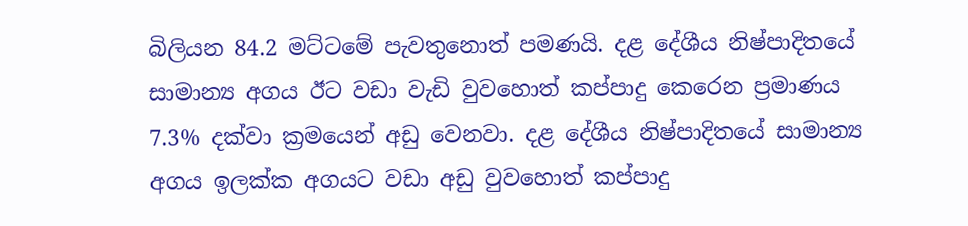බිලියන 84.2 මට්ටමේ පැවතුනොත් පමණයි. දළ දේශීය නිෂ්පාදිතයේ සාමාන්‍ය අගය ඊට වඩා වැඩි වුවහොත් කප්පාදු කෙරෙන ප්‍රමාණය 7.3% දක්වා ක්‍රමයෙන් අඩු වෙනවා. දළ දේශීය නිෂ්පාදිතයේ සාමාන්‍ය අගය ඉලක්ක අගයට වඩා අඩු වුවහොත් කප්පාදු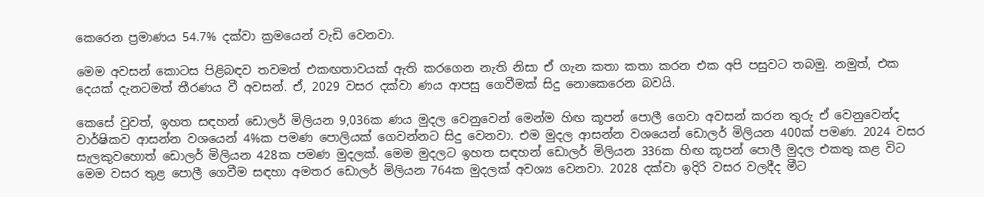කෙරෙන ප්‍රමාණය 54.7% දක්වා ක්‍රමයෙන් වැඩි වෙනවා.

මෙම අවසන් කොටස පිළිබඳව තවමත් එකඟතාවයක් ඇති කරගෙන නැති නිසා ඒ ගැන කතා කතා කරන එක අපි පසුවට තබමු. නමුත්, එක දෙයක් දැනටමත් තීරණය වී අවසන්. ඒ, 2029 වසර දක්වා ණය ආපසු ගෙවීමක් සිදු නොකෙරෙන බවයි.

කෙසේ වුවත්, ඉහත සඳහන් ඩොලර් මිලියන 9,036ක ණය මුදල වෙනුවෙන් මෙන්ම හිඟ කූපන් පොලී ගෙවා අවසන් කරන තුරු ඒ වෙනුවෙන්ද වාර්ෂිකව ආසන්න වශයෙන් 4%ක පමණ පොලියක් ගෙවන්නට සිදු වෙනවා. එම මුදල ආසන්න වශයෙන් ඩොලර් මිලියන 400ක් පමණ. 2024 වසර සැලකුවහොත් ඩොලර් මිලියන 428ක පමණ මුදලක්. මෙම මුදලට ඉහත සඳහන් ඩොලර් මිලියන 336ක හිඟ කූපන් පොලී මුදල එකතු කළ විට මෙම වසර තුළ පොලී ගෙවීම සඳහා අමතර ඩොලර් මිලියන 764ක මුදලක් අවශ්‍ය වෙනවා. 2028 දක්වා ඉදිරි වසර වලදීද මීට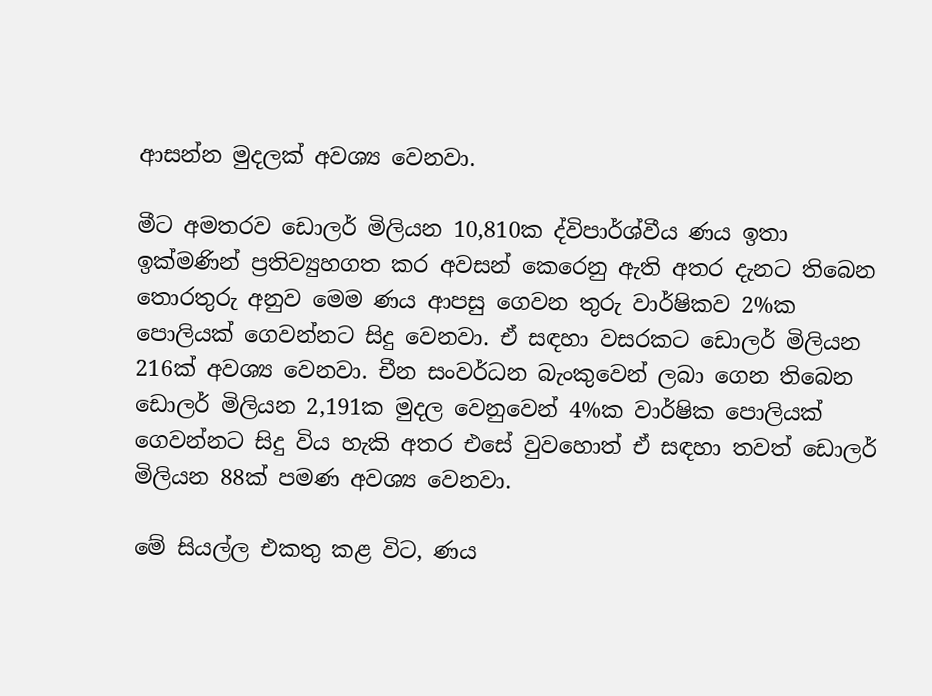ආසන්න මුදලක් අවශ්‍ය වෙනවා.

මීට අමතරව ඩොලර් මිලියන 10,810ක ද්විපාර්ශ්වීය ණය ඉතා ඉක්මණින් ප්‍රතිව්‍යුහගත කර අවසන් කෙරෙනු ඇති අතර දැනට තිබෙන තොරතුරු අනුව මෙම ණය ආපසු ගෙවන තුරු වාර්ෂිකව 2%ක පොලියක් ගෙවන්නට සිදු වෙනවා. ඒ සඳහා වසරකට ඩොලර් මිලියන 216ක් අවශ්‍ය වෙනවා. චීන සංවර්ධන බැංකුවෙන් ලබා ගෙන තිබෙන ඩොලර් මිලියන 2,191ක මුදල වෙනුවෙන් 4%ක වාර්ෂික පොලියක් ගෙවන්නට සිදු විය හැකි අතර එසේ වුවහොත් ඒ සඳහා තවත් ඩොලර් මිලියන 88ක් පමණ අවශ්‍ය වෙනවා.

මේ සියල්ල එකතු කළ විට, ණය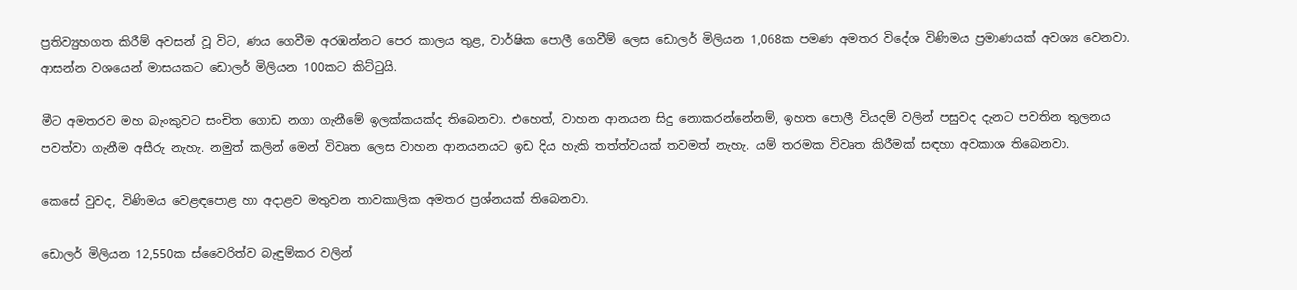ප්‍රතිව්‍යුහගත කිරීම් අවසන් වූ විට, ණය ගෙවීම අරඹන්නට පෙර කාලය තුළ, වාර්ෂික පොලී ගෙවීම් ලෙස ඩොලර් මිලියන 1,068ක පමණ අමතර විදේශ විණිමය ප්‍රමාණයක් අවශ්‍ය වෙනවා. ආසන්න වශයෙන් මාසයකට ඩොලර් මිලියන 100කට කිට්ටුයි.

මීට අමතරව මහ බැංකුවට සංචිත ගොඩ නගා ගැනීමේ ඉලක්කයක්ද තිබෙනවා. එහෙත්, වාහන ආනයන සිදු නොකරන්නේනම්, ඉහත පොලී වියදම් වලින් පසුවද දැනට පවතින තුලනය පවත්වා ගැනීම අසීරු නැහැ. නමුත් කලින් මෙන් විවෘත ලෙස වාහන ආනයනයට ඉඩ දිය හැකි තත්ත්වයක් තවමත් නැහැ. යම් තරමක විවෘත කිරීමක් සඳහා අවකාශ තිබෙනවා.

කෙසේ වුවද, විණිමය වෙළඳපොළ හා අදාළව මතුවන තාවකාලික අමතර ප්‍රශ්නයක් තිබෙනවා.

ඩොලර් මිලියන 12,550ක ස්වෛරිත්ව බැඳුම්කර වලින්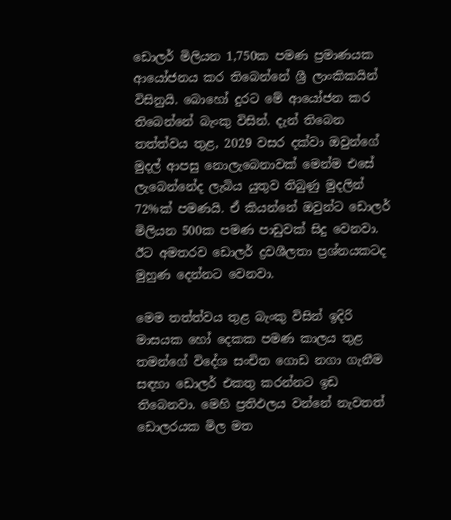ඩොලර් මිලියන 1,750ක පමණ ප්‍රමාණයක ආයෝජනය කර තිබෙන්නේ ශ්‍රී ලාංකිකයින් විසිනුයි. බොහෝ දුරට මේ ආයෝජන කර තිබෙන්නේ බැංකු විසින්. දැන් තිබෙන තත්ත්වය තුළ, 2029 වසර දක්වා ඔවුන්ගේ මුදල් ආපසු නොලැබෙනාවක් මෙන්ම එසේ ලැබෙන්නේද ලැබිය යුතුව තිබුණු මුදලින් 72%ක් පමණයි. ඒ කියන්නේ ඔවුන්ට ඩොලර් මිලියන 500ක පමණ පාඩුවක් සිදු වෙනවා. ඊට අමතරව ඩොලර් ද්‍රවශීලතා ප්‍රශ්නයකටද මුහුණ දෙන්නට වෙනවා.

මෙම තත්ත්වය තුළ බැංකු විසින් ඉදිරි මාසයක හෝ දෙකක පමණ කාලය තුළ තමන්ගේ විදේශ සංචිත ගොඩ නගා ගැනීම සඳහා ඩොලර් එකතු කරන්නට ඉඩ තිබෙනවා. මෙහි ප්‍රතිඵලය වන්නේ නැවතත් ඩොලරයක මිල මත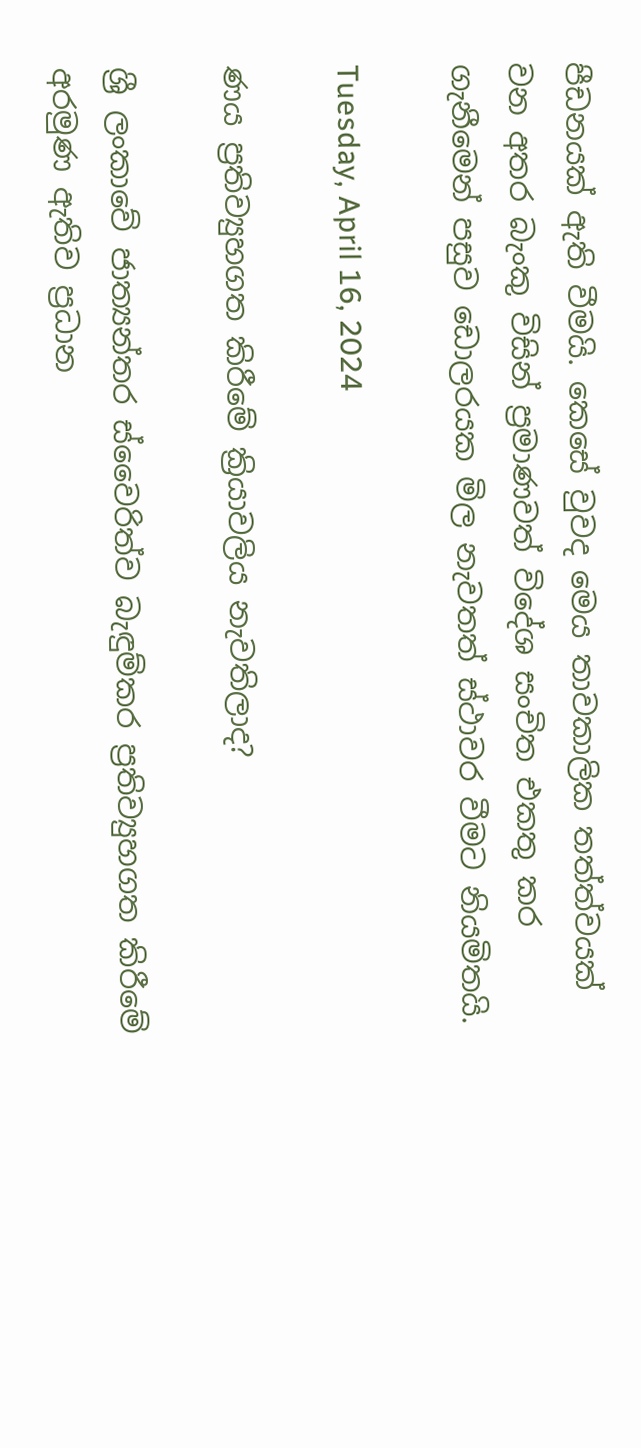පීඩනයක් ඇති වීමයි. කෙසේ වුවද මෙය තාවකාලික තත්ත්වයක් වන අතර බැංකු විසින් ප්‍රමාණවත් විදේශ සංචිත එකතු කර ගැනීමෙන් පසුව ඩොලරයක මිල නැවතත් ස්ථාවර වීමට නියමිතයි.

Tuesday, April 16, 2024

ණය ප්‍රතිව්‍යුහගත කිරීමේ ක්‍රියාවලිය නැවතිලාද?

ශ්‍රී ලංකාවේ ජාත්‍යන්තර ස්වෛරිත්ව බැඳුම්කර ප්‍රතිව්‍යුහගත කිරීමේ අරමුණ ඇතිව ප්‍රධාන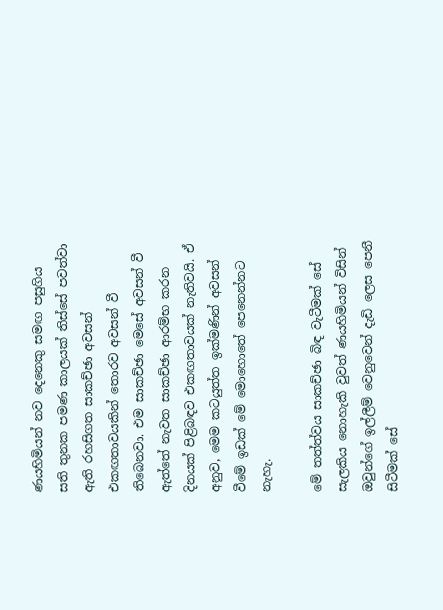ණයහිමියන් නව දෙනෙකු සමඟ පසුගිය සති තුනක පමණ කාලයක් තිස්සේ පවත්වා ඇති රහසිගත සාකච්ඡා අවසන් එකඟතාවයකින් තොරව අවසන් වී තිබෙනවා. එම සාකච්ඡා මෙසේ අවසන් වී ඇත්තේ නැවත සාකච්ඡා ආරම්භ කරන දිනයක් පිළිබඳව එකඟතාවයක් නැතිවයි. ඒ අනුව, මෙම කටයුත්ත ඉක්මණින් අවසන් වීමේ ඉඩක් මේ මොහොතේ පෙනෙන්නට නැහැ.

මේ තත්ත්වය සාකච්ඡා බිඳ වැටීමක් සේ සැලකිය නොහැකි වුවත් ණයහිමියන් විසින් ඔවුන්ගේ ඉල්ලීම් වෙනුවෙන් දැඩි ලෙස පෙනී සිටීමක් සේ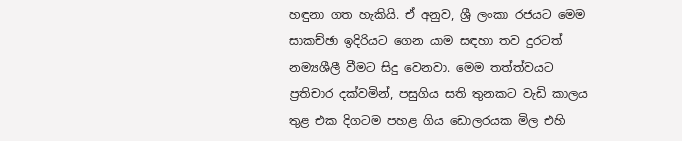හඳුනා ගත හැකියි. ඒ අනුව, ශ්‍රී ලංකා රජයට මෙම සාකච්ඡා ඉදිරියට ගෙන යාම සඳහා තව දුරටත් නම්‍යශීලී වීමට සිදු වෙනවා. මෙම තත්ත්වයට ප්‍රතිචාර දක්වමින්, පසුගිය සති තුනකට වැඩි කාලය තුළ එක දිගටම පහළ ගිය ඩොලරයක මිල එහි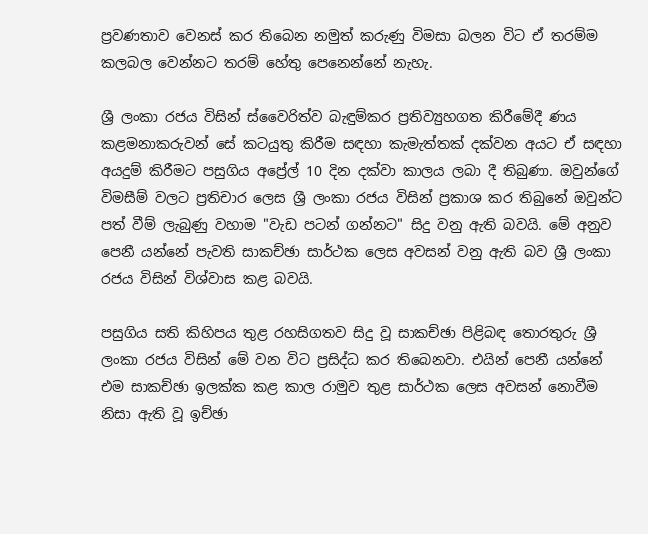ප්‍රවණතාව වෙනස් කර තිබෙන නමුත් කරුණු විමසා බලන විට ඒ තරම්ම කලබල වෙන්නට තරම් හේතු පෙනෙන්නේ නැහැ.

ශ්‍රී ලංකා රජය විසින් ස්වෛරිත්ව බැඳුම්කර ප්‍රතිව්‍යුහගත කිරීමේදී ණය කළමනාකරුවන් සේ කටයුතු කිරීම සඳහා කැමැත්තක් දක්වන අයට ඒ සඳහා අයදුම් කිරීමට පසුගිය අප්‍රේල් 10 දින දක්වා කාලය ලබා දී තිබුණා. ඔවුන්ගේ විමසීම් වලට ප්‍රතිචාර ලෙස ශ්‍රී ලංකා රජය විසින් ප්‍රකාශ කර තිබුනේ ඔවුන්ට පත් වීම් ලැබුණු වහාම "වැඩ පටන් ගන්නට" සිදු වනු ඇති බවයි. මේ අනුව පෙනී යන්නේ පැවති සාකච්ඡා සාර්ථක ලෙස අවසන් වනු ඇති බව ශ්‍රී ලංකා රජය විසින් විශ්වාස කළ බවයි.

පසුගිය සති කිහිපය තුළ රහසිගතව සිදු වූ සාකච්ඡා පිළිබඳ තොරතුරු ශ්‍රී ලංකා රජය විසින් මේ වන විට ප්‍රසිද්ධ කර තිබෙනවා. එයින් පෙනී යන්නේ එම සාකච්ඡා ඉලක්ක කළ කාල රාමුව තුළ සාර්ථක ලෙස අවසන් නොවීම නිසා ඇති වූ ඉච්ඡා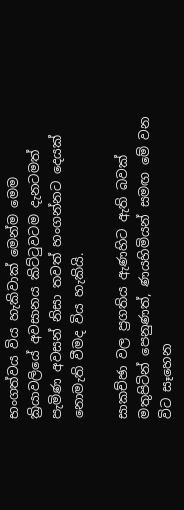භංගත්වය විය හැකිවාක් මෙන්ම මෙම ක්‍රියාවලියේ අවසානය කිට්ටුවටම දැනටමත් පැමිණ අවසන් නිසා තවත් හංගන්නට දෙයක් නොමැති වීමද විය හැකියි.

සාකච්ඡා වල ප්‍රගතිය ඇණහිට ඇති බවක් මතුපිටින් පෙනුණත්, ණයහිමියන් සමඟ මේ වන විට සෑහෙන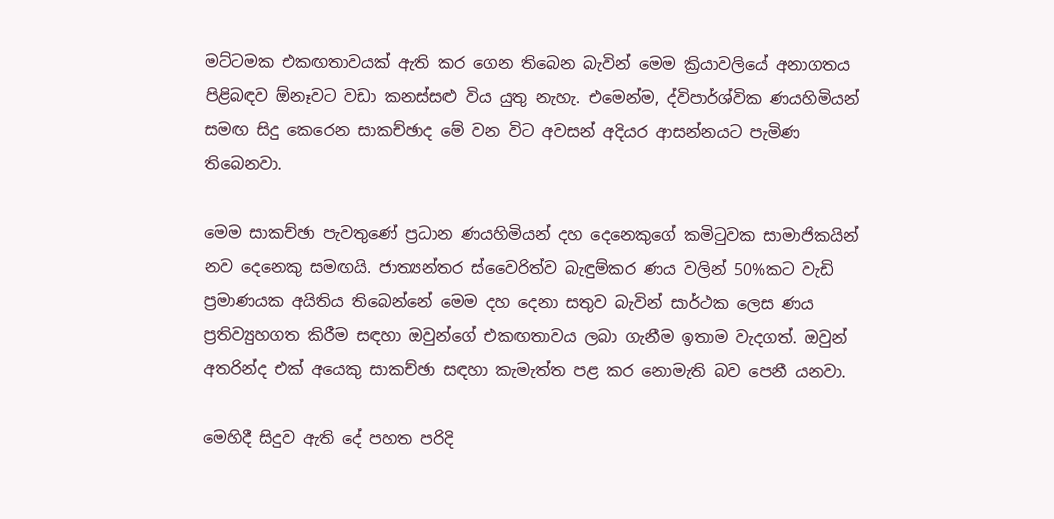මට්ටමක එකඟතාවයක් ඇති කර ගෙන තිබෙන බැවින් මෙම ක්‍රියාවලියේ අනාගතය පිළිබඳව ඕනෑවට වඩා කනස්සළු විය යුතු නැහැ. එමෙන්ම, ද්විපාර්ශ්වික ණයහිමියන් සමඟ සිදු කෙරෙන සාකච්ඡාද මේ වන විට අවසන් අදියර ආසන්නයට පැමිණ තිබෙනවා.

මෙම සාකච්ඡා පැවතුණේ ප්‍රධාන ණයහිමියන් දහ දෙනෙකුගේ කමිටුවක සාමාජිකයින් නව දෙනෙකු සමඟයි. ජාත්‍යන්තර ස්වෛරිත්ව බැඳුම්කර ණය වලින් 50%කට වැඩි ප්‍රමාණයක අයිතිය තිබෙන්නේ මෙම දහ දෙනා සතුව බැවින් සාර්ථක ලෙස ණය ප්‍රතිව්‍යුහගත කිරීම සඳහා ඔවුන්ගේ එකඟතාවය ලබා ගැනීම ඉතාම වැදගත්. ඔවුන් අතරින්ද එක් අයෙකු සාකච්ඡා සඳහා කැමැත්ත පළ කර නොමැති බව පෙනී යනවා.

මෙහිදී සිදුව ඇති දේ පහත පරිදි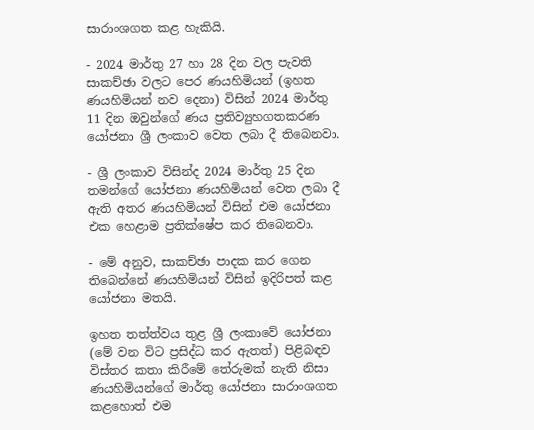සාරාංශගත කළ හැකියි.

- 2024 මාර්තු 27 හා 28 දින වල පැවති සාකච්ඡා වලට පෙර ණයහිමියන් (ඉහත ණයහිමියන් නව දෙනා) විසින් 2024 මාර්තු 11 දින ඔවුන්ගේ ණය ප්‍රතිව්‍යුහගතකරණ යෝජනා ශ්‍රී ලංකාව වෙත ලබා දී තිබෙනවා.

- ශ්‍රී ලංකාව විසින්ද 2024 මාර්තු 25 දින තමන්ගේ යෝජනා ණයහිමියන් වෙත ලබා දී ඇති අතර ණයහිමියන් විසින් එම යෝජනා එක හෙළාම ප්‍රතික්ෂේප කර තිබෙනවා.

- මේ අනුව, සාකච්ඡා පාදක කර ගෙන තිබෙන්නේ ණයහිමියන් විසින් ඉදිරිපත් කළ යෝජනා මතයි.

ඉහත තත්ත්වය තුළ ශ්‍රී ලංකාවේ යෝජනා (මේ වන විට ප්‍රසිද්ධ කර ඇතත්) පිළිබඳව විස්තර කතා කිරීමේ තේරුමක් නැති නිසා ණයහිමියන්ගේ මාර්තු යෝජනා සාරාංශගත කළහොත් එම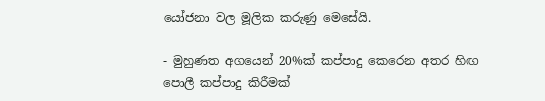යෝජනා වල මූලික කරුණු මෙසේයි.

- මුහුණත අගයෙන් 20%ක් කප්පාදු කෙරෙන අතර හිඟ පොලී කප්පාදු කිරීමක්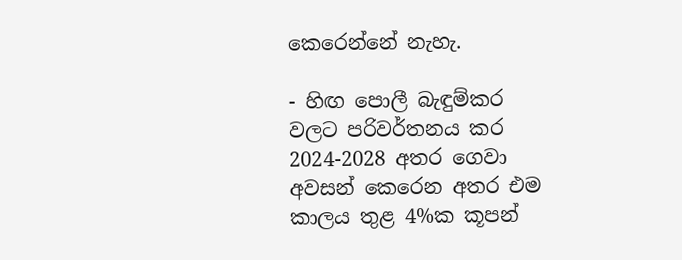කෙරෙන්නේ නැහැ.

- හිඟ පොලී බැඳුම්කර වලට පරිවර්තනය කර 2024-2028 අතර ගෙවා අවසන් කෙරෙන අතර එම කාලය තුළ 4%ක කූපන්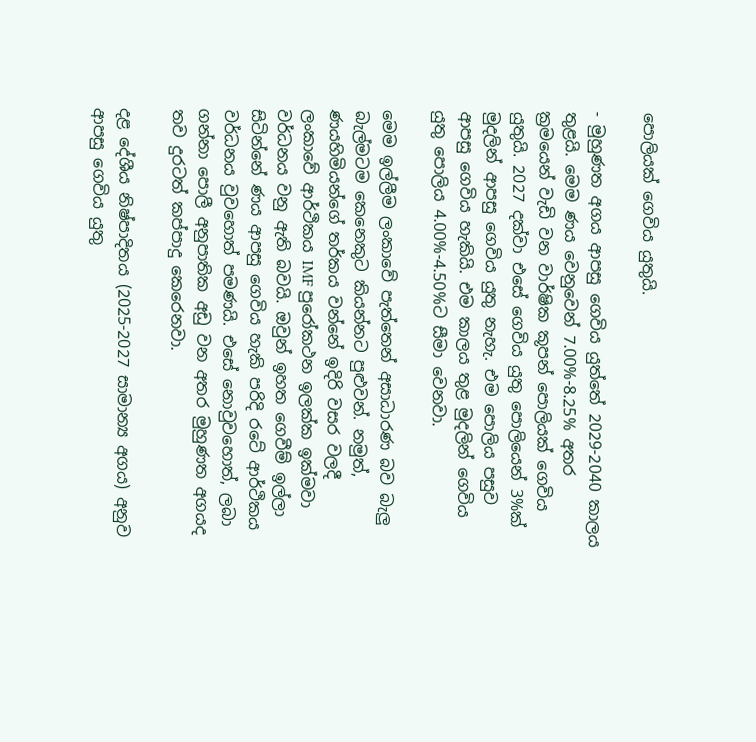පොලියක් ගෙවිය යුතුයි.

- මුහුණත අගය ආපසු ගෙවිය යුත්තේ 2029-2040 කාලය තුළයි. මෙම ණය වෙනුවෙන් 7.00%-8.25% අතර ක්‍රමයෙන් වැඩි වන වාර්ෂික කූපන් පොලියක් ගෙවිය යුතුයි. 2027 දක්වා එසේ ගෙවිය යුතු පොලියෙන් 3%ක් මුදලින් ආපසු ගෙවිය යුතු නැහැ. එම පොලිය පසුව ආපසු ගෙවිය හැකියි. එම කාලය තුළ මුදලින් ගෙවිය යුතු පොලිය 4.00%-4.50%ට සීමා වෙනවා.

මෙම ඉල්ලීම ලංකාවේ පැත්තෙන් අසාධාරණ බව බැලු බැල්මටම කෙනෙකුට කියන්නට පුළුවන්. නමුත්, ණයහිමියන්ගේ තර්කය වන්නේ ඉදිරි වසර වලදී ලංකාවේ ආර්ථිකය IMF පුරෝකථන ඉලක්ක ඉක්මවා වර්ධනය වනු ඇති බවයි. ඔවුන් ඉහත ගෙවීම් ඉල්ලා සිටින්නේ ණය ආපසු ගෙවිය හැකි පරිදි රටේ ආර්ථිකය වර්ධනය වුවහොත් පමණයි. එසේ නොවුවහොත්, ලබා ගන්නා පොලී අනුපාතික අඩු වන අතර මුහුණත අගයද තව දුරටත් කප්පාදු කෙරෙනවා.

දළ දේශීය නිෂ්පාදිතය (2025-2027 සාමාන්‍ය අගය) අනුව ආපසු ගෙවිය යුතු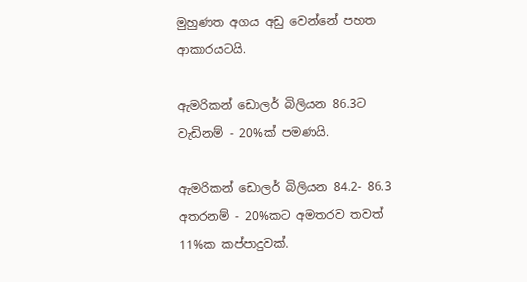මුහුණත අගය අඩු වෙන්නේ පහත ආකාරයටයි.

ඇමරිකන් ඩොලර් බිලියන 86.3ට වැඩිනම් - 20%ක් පමණයි.

ඇමරිකන් ඩොලර් බිලියන 84.2- 86.3 අතරනම් - 20%කට අමතරව තවත් 11%ක කප්පාදුවක්.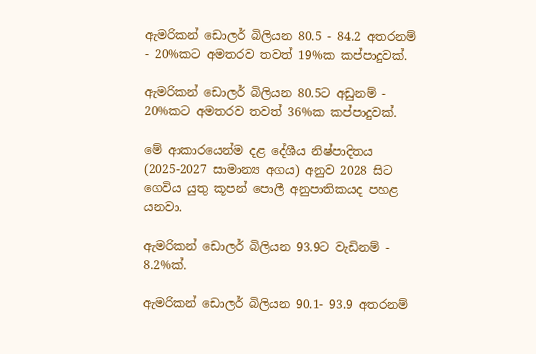ඇමරිකන් ඩොලර් බිලියන 80.5 - 84.2 අතරනම් - 20%කට අමතරව තවත් 19%ක කප්පාදුවක්.

ඇමරිකන් ඩොලර් බිලියන 80.5ට අඩුනම් - 20%කට අමතරව තවත් 36%ක කප්පාදුවක්.

මේ ආකාරයෙන්ම දළ දේශීය නිෂ්පාදිතය (2025-2027 සාමාන්‍ය අගය) අනුව 2028 සිට ගෙවිය යුතු කූපන් පොලී අනුපාතිකයද පහළ යනවා.

ඇමරිකන් ඩොලර් බිලියන 93.9ට වැඩිනම් - 8.2%ක්.

ඇමරිකන් ඩොලර් බිලියන 90.1- 93.9 අතරනම්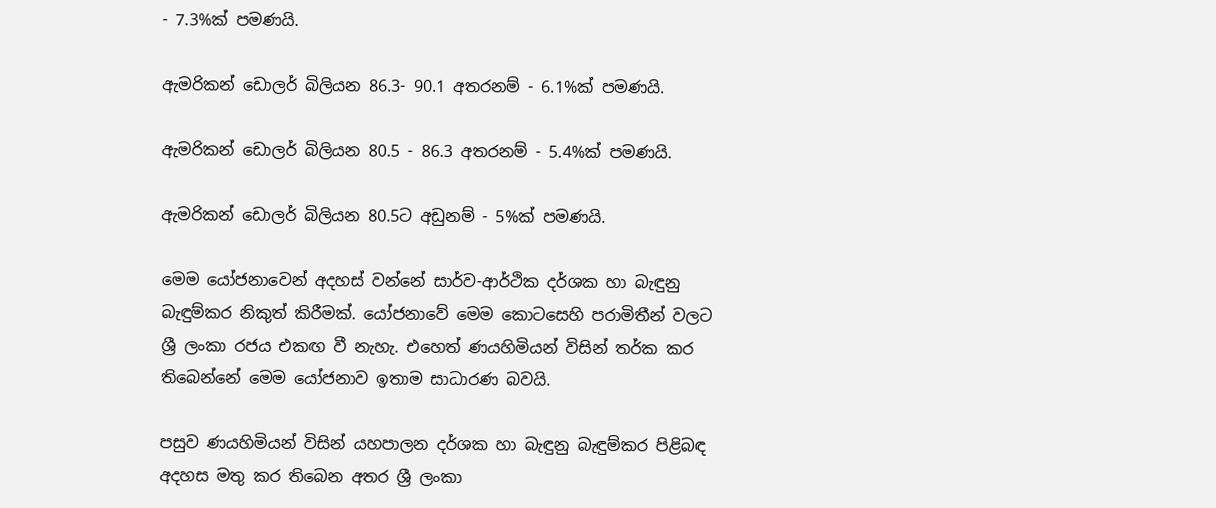- 7.3%ක් පමණයි.

ඇමරිකන් ඩොලර් බිලියන 86.3- 90.1 අතරනම් - 6.1%ක් පමණයි.

ඇමරිකන් ඩොලර් බිලියන 80.5 - 86.3 අතරනම් - 5.4%ක් පමණයි.

ඇමරිකන් ඩොලර් බිලියන 80.5ට අඩුනම් - 5%ක් පමණයි.

මෙම යෝජනාවෙන් අදහස් වන්නේ සාර්ව-ආර්ථික දර්ශක හා බැඳුනු බැඳුම්කර නිකුත් කිරීමක්. යෝජනාවේ මෙම කොටසෙහි පරාමිතීන් වලට ශ්‍රී ලංකා රජය එකඟ වී නැහැ. එහෙත් ණයහිමියන් විසින් තර්ක කර තිබෙන්නේ මෙම යෝජනාව ඉතාම සාධාරණ බවයි.

පසුව ණයහිමියන් විසින් යහපාලන දර්ශක හා බැඳුනු බැඳුම්කර පිළිබඳ අදහස මතු කර තිබෙන අතර ශ්‍රී ලංකා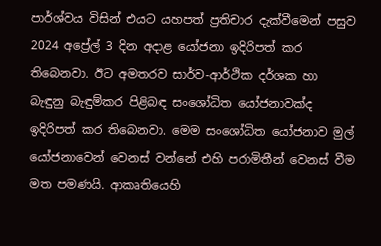පාර්ශ්වය විසින් එයට යහපත් ප්‍රතිචාර දැක්වීමෙන් පසුව 2024 අප්‍රේල් 3 දින අදාළ යෝජනා ඉදිරිපත් කර තිබෙනවා. ඊට අමතරව සාර්ව-ආර්ථික දර්ශක හා බැඳුනු බැඳුම්කර පිළිබඳ සංශෝධිත යෝජනාවක්ද ඉදිරිපත් කර තිබෙනවා. මෙම සංශෝධිත යෝජනාව මුල් යෝජනාවෙන් වෙනස් වන්නේ එහි පරාමිතීන් වෙනස් වීම මත පමණයි. ආකෘතියෙහි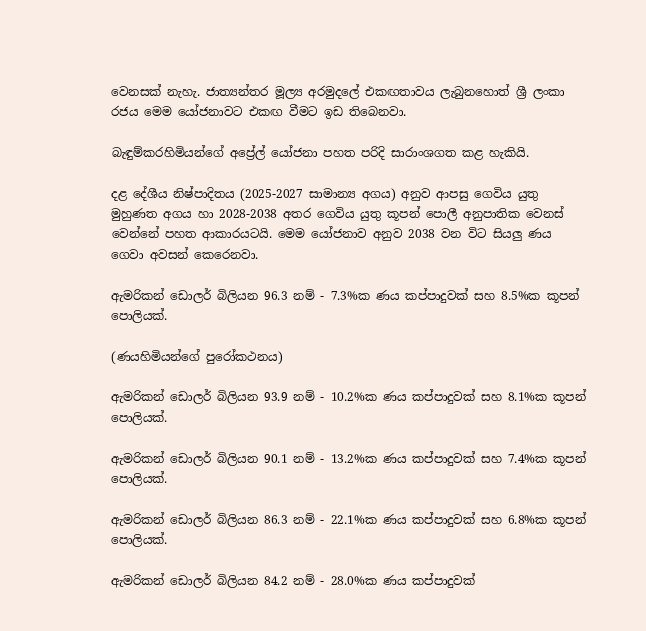වෙනසක් නැහැ. ජාත්‍යන්තර මූල්‍ය අරමුදලේ එකඟතාවය ලැබුනහොත් ශ්‍රී ලංකා රජය මෙම යෝජනාවට එකඟ වීමට ඉඩ තිබෙනවා.

බැඳුම්කරහිමියන්ගේ අප්‍රේල් යෝජනා පහත පරිදි සාරාංශගත කළ හැකියි.

දළ දේශීය නිෂ්පාදිතය (2025-2027 සාමාන්‍ය අගය) අනුව ආපසු ගෙවිය යුතු මුහුණත අගය හා 2028-2038 අතර ගෙවිය යුතු කූපන් පොලී අනුපාතික වෙනස් වෙන්නේ පහත ආකාරයටයි. මෙම යෝජනාව අනුව 2038 වන විට සියලු ණය ගෙවා අවසන් කෙරෙනවා.

ඇමරිකන් ඩොලර් බිලියන 96.3 නම් - 7.3%ක ණය කප්පාදුවක් සහ 8.5%ක කූපන් පොලියක්.

(ණයහිමියන්ගේ පුරෝකථනය)

ඇමරිකන් ඩොලර් බිලියන 93.9 නම් - 10.2%ක ණය කප්පාදුවක් සහ 8.1%ක කූපන් පොලියක්.

ඇමරිකන් ඩොලර් බිලියන 90.1 නම් - 13.2%ක ණය කප්පාදුවක් සහ 7.4%ක කූපන් පොලියක්.

ඇමරිකන් ඩොලර් බිලියන 86.3 නම් - 22.1%ක ණය කප්පාදුවක් සහ 6.8%ක කූපන් පොලියක්.

ඇමරිකන් ඩොලර් බිලියන 84.2 නම් - 28.0%ක ණය කප්පාදුවක්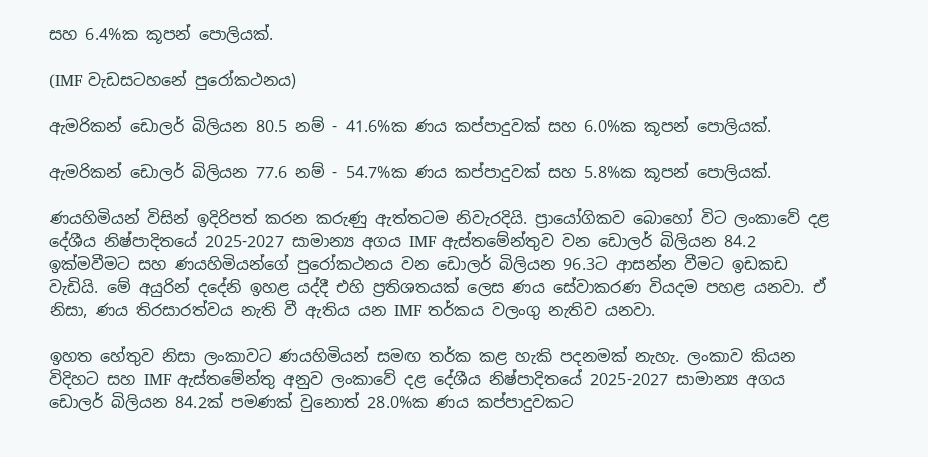සහ 6.4%ක කූපන් පොලියක්.

(IMF වැඩසටහනේ පුරෝකථනය)

ඇමරිකන් ඩොලර් බිලියන 80.5 නම් - 41.6%ක ණය කප්පාදුවක් සහ 6.0%ක කූපන් පොලියක්.

ඇමරිකන් ඩොලර් බිලියන 77.6 නම් - 54.7%ක ණය කප්පාදුවක් සහ 5.8%ක කූපන් පොලියක්.

ණයහිමියන් විසින් ඉදිරිපත් කරන කරුණු ඇත්තටම නිවැරදියි. ප්‍රායෝගිකව බොහෝ විට ලංකාවේ දළ දේශීය නිෂ්පාදිතයේ 2025-2027 සාමාන්‍ය අගය IMF ඇස්තමේන්තුව වන ඩොලර් බිලියන 84.2 ඉක්මවීමට සහ ණයහිමියන්ගේ පුරෝකථනය වන ඩොලර් බිලියන 96.3ට ආසන්න වීමට ඉඩකඩ වැඩියි. මේ අයුරින් දදේනි ඉහළ යද්දී එහි ප්‍රතිශතයක් ලෙස ණය සේවාකරණ වියදම පහළ යනවා. ඒ නිසා, ණය තිරසාරත්වය නැති වී ඇතිය යන IMF තර්කය වලංගු නැතිව යනවා.

ඉහත හේතුව නිසා ලංකාවට ණයහිමියන් සමඟ තර්ක කළ හැකි පදනමක් නැහැ. ලංකාව කියන විදිහට සහ IMF ඇස්තමේන්තු අනුව ලංකාවේ දළ දේශීය නිෂ්පාදිතයේ 2025-2027 සාමාන්‍ය අගය ඩොලර් බිලියන 84.2ක් පමණක් වුනොත් 28.0%ක ණය කප්පාදුවකට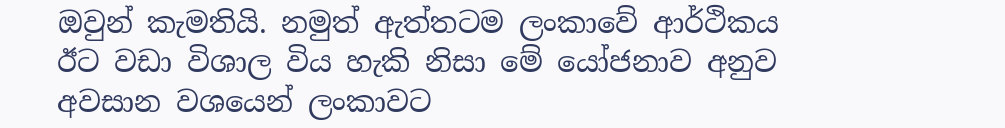ඔවුන් කැමතියි. නමුත් ඇත්තටම ලංකාවේ ආර්ථිකය ඊට වඩා විශාල විය හැකි නිසා මේ යෝජනාව අනුව අවසාන වශයෙන් ලංකාවට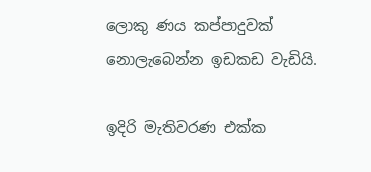ලොකු ණය කප්පාදුවක් නොලැබෙන්න ඉඩකඩ වැඩියි.

ඉදිරි මැතිවරණ එක්ක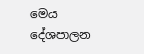මෙය දේශපාලන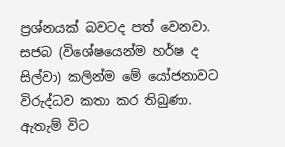ප්‍රශ්නයක් බවටද පත් වෙනවා. සජබ (විශේෂයෙන්ම හර්ෂ ද සිල්වා) කලින්ම මේ යෝජනාවට විරුද්ධව කතා කර තිබුණා. ඇතැම් විට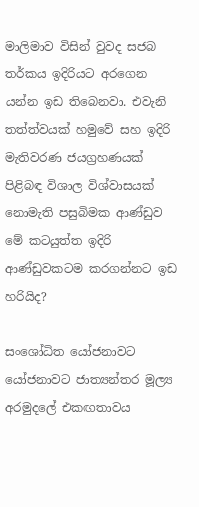මාලිමාව විසින් වුවද සජබ තර්කය ඉදිරියට අරගෙන යන්න ඉඩ තිබෙනවා. එවැනි තත්ත්වයක් හමුවේ සහ ඉදිරි මැතිවරණ ජයග්‍රහණයක් පිළිබඳ විශාල විශ්වාසයක් නොමැති පසුබිමක ආණ්ඩුව මේ කටයුත්ත ඉදිරි ආණ්ඩුවකටම කරගන්නට ඉඩ හරියිද?

සංශෝධිත යෝජනාවට යෝජනාවට ජාත්‍යන්තර මූල්‍ය අරමුදලේ එකඟතාවය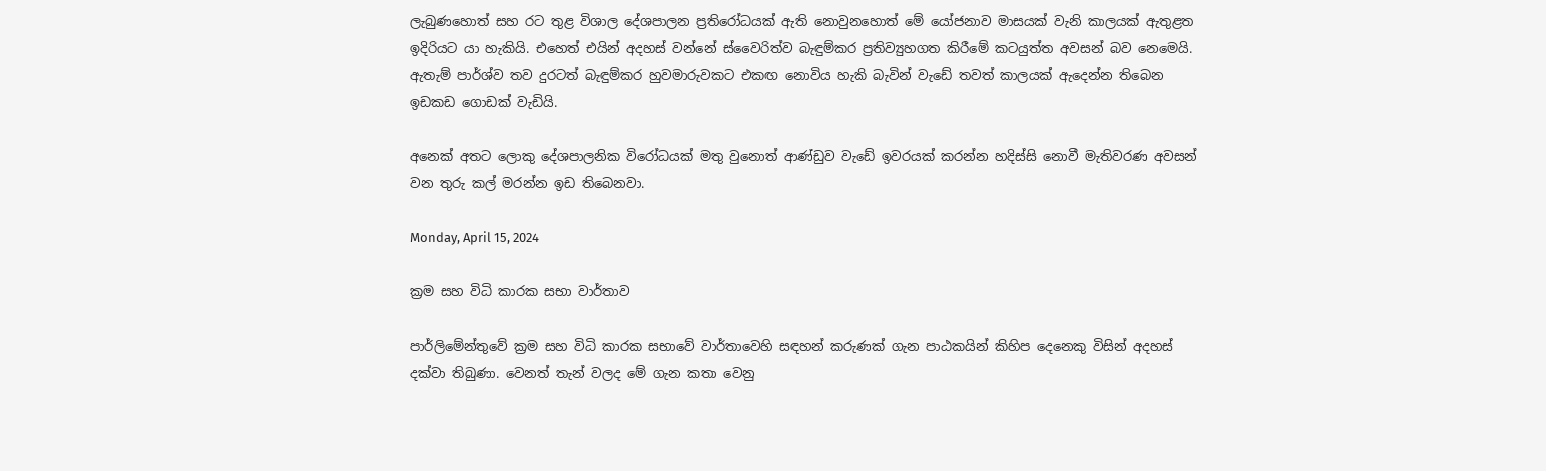ලැබුණහොත් සහ රට තුළ විශාල දේශපාලන ප්‍රතිරෝධයක් ඇති නොවුනහොත් මේ යෝජනාව මාසයක් වැනි කාලයක් ඇතුළත ඉදිරියට යා හැකියි. එහෙත් එයින් අදහස් වන්නේ ස්වෛරිත්ව බැඳුම්කර ප්‍රතිව්‍යුහගත කිරීමේ කටයුත්ත අවසන් බව නෙමෙයි. ඇතැම් පාර්ශ්ව තව දුරටත් බැඳුම්කර හුවමාරුවකට එකඟ නොවිය හැකි බැවින් වැඩේ තවත් කාලයක් ඇදෙන්න තිබෙන ඉඩකඩ ගොඩක් වැඩියි.

අනෙක් අතට ලොකු දේශපාලනික විරෝධයක් මතු වුනොත් ආණ්ඩුව වැඩේ ඉවරයක් කරන්න හදිස්සි නොවී මැතිවරණ අවසන් වන තුරු කල් මරන්න ඉඩ තිබෙනවා.

Monday, April 15, 2024

ක්‍රම සහ විධි කාරක සභා වාර්තාව

පාර්ලිමේන්තුවේ ක්‍රම සහ විධි කාරක සභාවේ වාර්තාවෙහි සඳහන් කරුණක් ගැන පාඨකයින් කිහිප දෙනෙකු විසින් අදහස් දක්වා තිබුණා. වෙනත් තැන් වලද මේ ගැන කතා වෙනු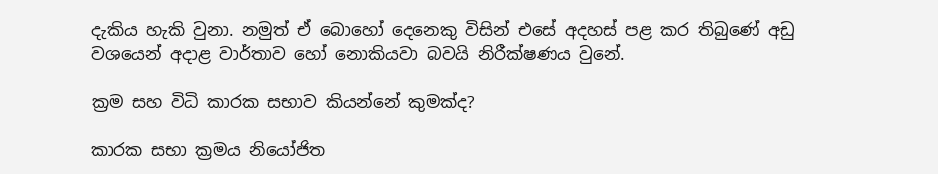දැකිය හැකි වුනා. නමුත් ඒ බොහෝ දෙනෙකු විසින් එසේ අදහස් පළ කර තිබුණේ අඩු වශයෙන් අදාළ වාර්තාව හෝ නොකියවා බවයි නිරීක්ෂණය වුනේ.

ක්‍රම සහ විධි කාරක සභාව කියන්නේ කුමක්ද?

කාරක සභා ක්‍රමය නියෝජිත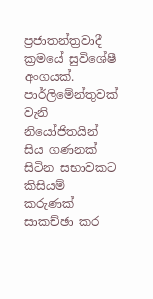ප්‍රජාතන්ත්‍රවාදී ක්‍රමයේ සුවිශේෂී අංගයක්. පාර්ලිමේන්තුවක් වැනි නියෝජිතයින් සිය ගණනක් සිටින සභාවකට කිසියම් කරුණක් සාකච්ඡා කර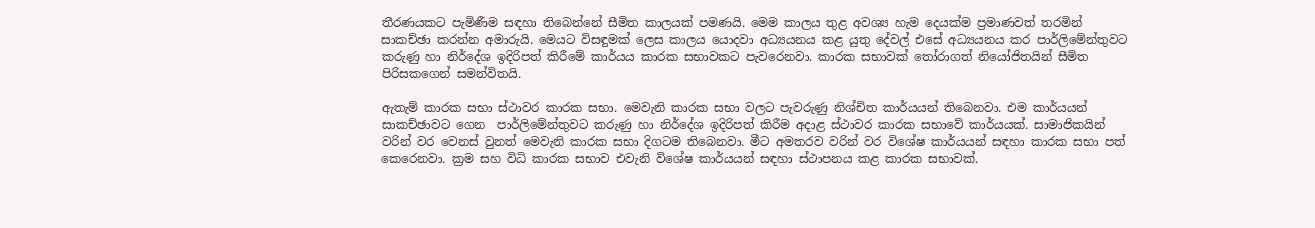තීරණයකට පැමිණීම සඳහා තිබෙන්නේ සීමිත කාලයක් පමණයි. මෙම කාලය තුළ අවශ්‍ය හැම දෙයක්ම ප්‍රමාණවත් තරමින් සාකච්ඡා කරන්න අමාරුයි. මෙයට විසඳුමක් ලෙස කාලය යොදවා අධ්‍යයනය කළ යුතු දේවල් එසේ අධ්‍යයනය කර පාර්ලිමේන්තුවට කරුණු හා නිර්දේශ ඉදිරිපත් කිරීමේ කාර්යය කාරක සභාවකට පැවරෙනවා. කාරක සභාවක් තෝරාගත් නියෝජිතයින් සීමිත පිරිසකගෙන් සමන්විතයි.

ඇතැම් කාරක සභා ස්ථාවර කාරක සභා. මෙවැනි කාරක සභා වලට පැවරුණු නිශ්චිත කාර්යයන් තිබෙනවා. එම කාර්යයන් සාකච්ඡාවට ගෙන  පාර්ලිමේන්තුවට කරුණු හා නිර්දේශ ඉදිරිපත් කිරීම අදාළ ස්ථාවර කාරක සභාවේ කාර්යයක්. සාමාජිකයින් වරින් වර වෙනස් වුනත් මෙවැනි කාරක සභා දිගටම තිබෙනවා. මීට අමතරව වරින් වර විශේෂ කාර්යයන් සඳහා කාරක සභා පත් කෙරෙනවා. ක්‍රම සහ විධි කාරක සභාව එවැනි විශේෂ කාර්යයන් සඳහා ස්ථාපනය කළ කාරක සභාවක්.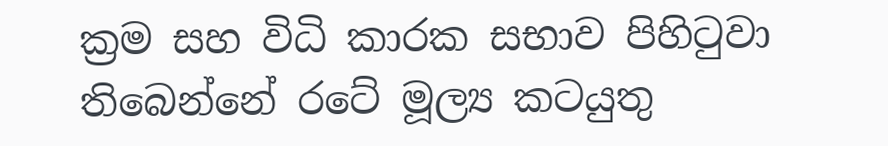ක්‍රම සහ විධි කාරක සභාව පිහිටුවා තිබෙන්නේ රටේ මූල්‍ය කටයුතු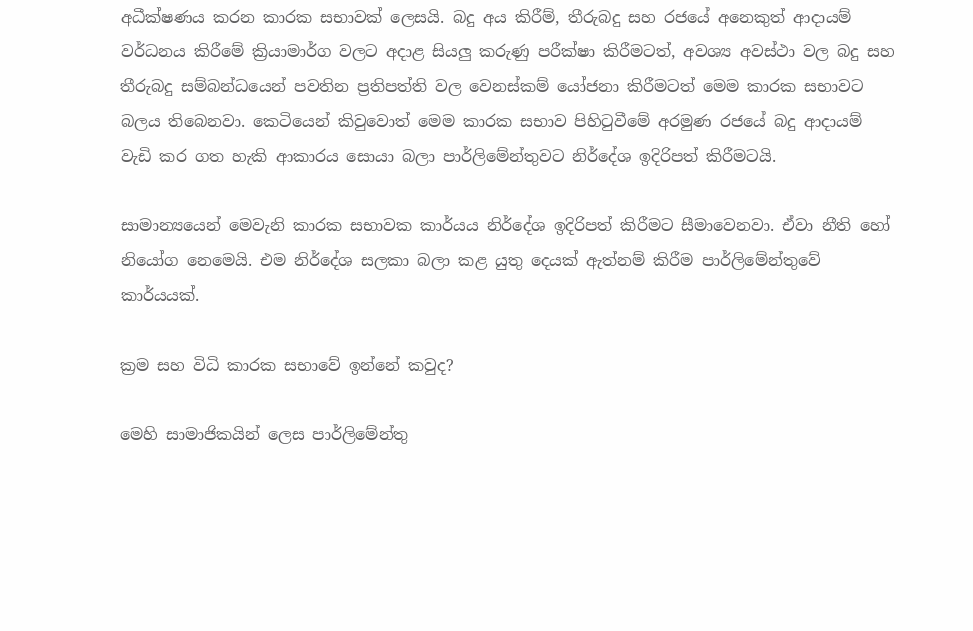අධීක්ෂණය කරන කාරක සභාවක් ලෙසයි. බදු අය කිරීම්, තීරුබදු සහ රජයේ අනෙකුත් ආදායම් වර්ධනය කිරීමේ ක්‍රියාමාර්ග වලට අදාළ සියලු කරුණු පරීක්ෂා කිරීමටත්, අවශ්‍ය අවස්ථා වල බදු සහ තීරුබදු සම්බන්ධයෙන් පවතින ප්‍රතිපත්ති වල වෙනස්කම් යෝජනා කිරීමටත් මෙම කාරක සභාවට බලය තිබෙනවා. කෙටියෙන් කිවුවොත් මෙම කාරක සභාව පිහිටුවීමේ අරමුණ රජයේ බදු ආදායම් වැඩි කර ගත හැකි ආකාරය සොයා බලා පාර්ලිමේන්තුවට නිර්දේශ ඉදිරිපත් කිරීමටයි.

සාමාන්‍යයෙන් මෙවැනි කාරක සභාවක කාර්යය නිර්දේශ ඉදිරිපත් කිරීමට සීමාවෙනවා. ඒවා නීති හෝ නියෝග නෙමෙයි. එම නිර්දේශ සලකා බලා කළ යුතු දෙයක් ඇත්නම් කිරීම පාර්ලිමේන්තුවේ කාර්යයක්.

ක්‍රම සහ විධි කාරක සභාවේ ඉන්නේ කවුද?

මෙහි සාමාජිකයින් ලෙස පාර්ලිමේන්තු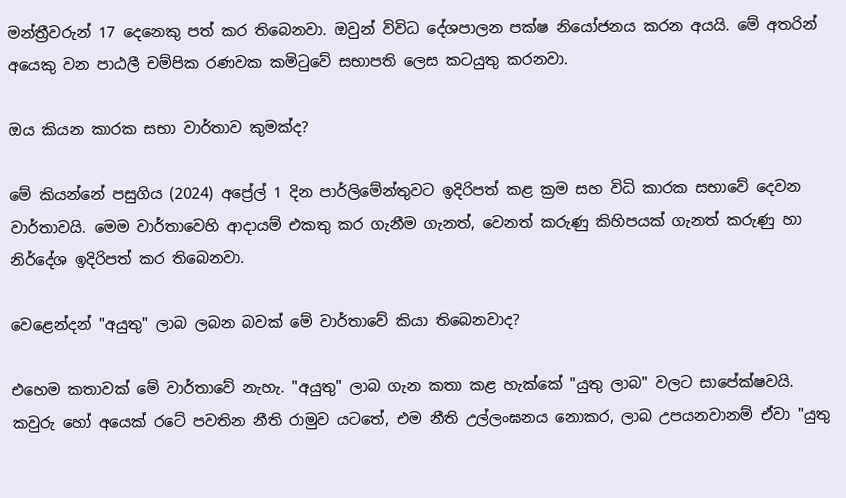මන්ත්‍රීවරුන් 17 දෙනෙකු පත් කර තිබෙනවා. ඔවුන් විවිධ දේශපාලන පක්ෂ නියෝජනය කරන අයයි. මේ අතරින් අයෙකු වන පාඨලී චම්පික රණවක කමිටුවේ සභාපති ලෙස කටයුතු කරනවා.

ඔය කියන කාරක සභා වාර්තාව කුමක්ද?

මේ කියන්නේ පසුගිය (2024) අප්‍රේල් 1 දින පාර්ලිමේන්තුවට ඉදිරිපත් කළ ක්‍රම සහ විධි කාරක සභාවේ දෙවන වාර්තාවයි. මෙම වාර්තාවෙහි ආදායම් එකතු කර ගැනීම ගැනත්, වෙනත් කරුණු කිහිපයක් ගැනත් කරුණු හා නිර්දේශ ඉදිරිපත් කර තිබෙනවා.

වෙළෙන්දන් "අයුතු" ලාබ ලබන බවක් මේ වාර්තාවේ කියා තිබෙනවාද?

එහෙම කතාවක් මේ වාර්තාවේ නැහැ. "අයුතු" ලාබ ගැන කතා කළ හැක්කේ "යුතු ලාබ" වලට සාපේක්ෂවයි. කවුරු හෝ අයෙක් රටේ පවතින නීති රාමුව යටතේ, එම නීති උල්ලංඝනය නොකර, ලාබ උපයනවානම් ඒවා "යුතු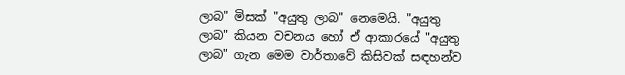ලාබ" මිසක් "අයුතු ලාබ" නෙමෙයි. "අයුතු ලාබ" කියන වචනය හෝ ඒ ආකාරයේ "අයුතු ලාබ" ගැන මෙම වාර්තාවේ කිසිවක් සඳහන්ව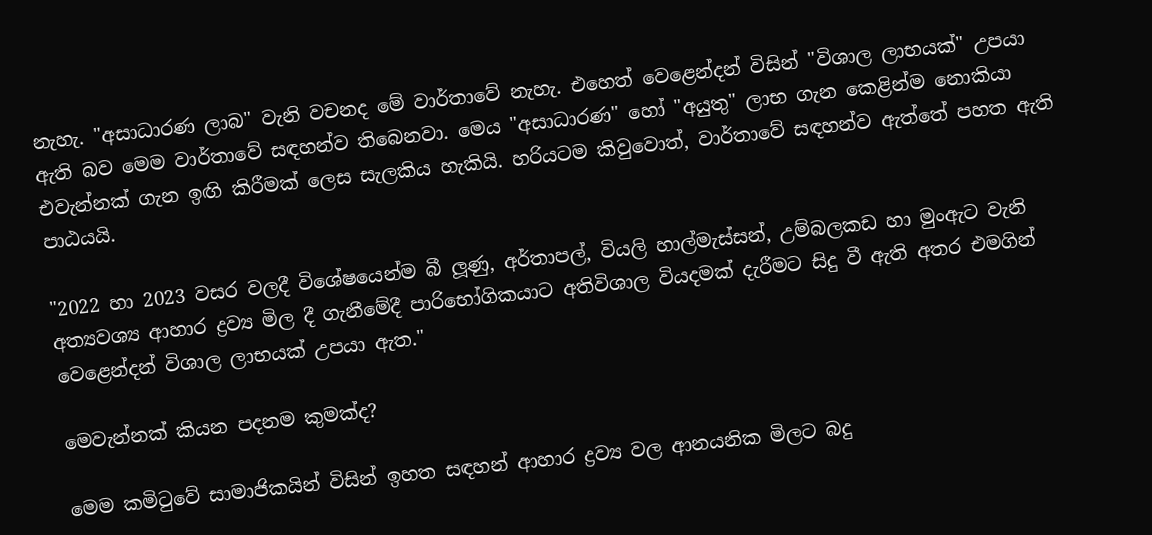නැහැ. "අසාධාරණ ලාබ" වැනි වචනද මේ වාර්තාවේ නැහැ. එහෙත් වෙළෙන්දන් විසින් "විශාල ලාභයක්" උපයා ඇති බව මෙම වාර්තාවේ සඳහන්ව තිබෙනවා. මෙය "අසාධාරණ" හෝ "අයුතු" ලාභ ගැන කෙළින්ම නොකියා එවැන්නක් ගැන ඉඟි කිරීමක් ලෙස සැලකිය හැකියි. හරියටම කිවුවොත්, වාර්තාවේ සඳහන්ව ඇත්තේ පහත ඇති පාඨයයි.

"2022 හා 2023 වසර වලදී විශේෂයෙන්ම බී ලූණු, අර්තාපල්, වියලි හාල්මැස්සන්, උම්බලකඩ හා මුංඇට වැනි අත්‍යවශ්‍ය ආහාර ද්‍රව්‍ය මිල දී ගැනීමේදී පාරිභෝගිකයාට අතිවිශාල වියදමක් දැරීමට සිදු වී ඇති අතර එමගින් වෙළෙන්දන් විශාල ලාභයක් උපයා ඇත."

මෙවැන්නක් කියන පදනම කුමක්ද?

මෙම කමිටුවේ සාමාජිකයින් විසින් ඉහත සඳහන් ආහාර ද්‍රව්‍ය වල ආනයනික මිලට බදු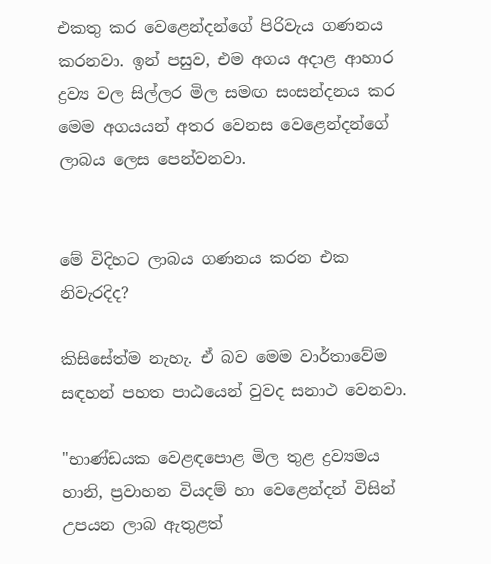එකතු කර වෙළෙන්දන්ගේ පිරිවැය ගණනය කරනවා. ඉන් පසුව, එම අගය අදාළ ආහාර ද්‍රව්‍ය වල සිල්ලර මිල සමඟ සංසන්දනය කර මෙම අගයයන් අතර වෙනස වෙළෙන්දන්ගේ ලාබය ලෙස පෙන්වනවා.


මේ විදිහට ලාබය ගණනය කරන එක නිවැරදිද?

කිසිසේත්ම නැහැ. ඒ බව මෙම වාර්තාවේම සඳහන් පහත පාඨයෙන් වුවද සනාථ වෙනවා.

"භාණ්ඩයක වෙළඳපොළ මිල තුළ ද්‍රව්‍යමය හානි, ප්‍රවාහන වියදම් හා වෙළෙන්දන් විසින් උපයන ලාබ ඇතුළත්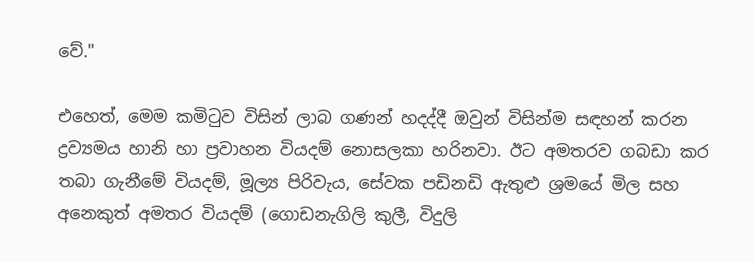වේ."

එහෙත්, මෙම කමිටුව විසින් ලාබ ගණන් හදද්දී ඔවුන් විසින්ම සඳහන් කරන ද්‍රව්‍යමය හානි හා ප්‍රවාහන වියදම් නොසලකා හරිනවා. ඊට අමතරව ගබඩා කර තබා ගැනීමේ වියදම්, මූල්‍ය පිරිවැය, සේවක පඩිනඩි ඇතුළු ශ්‍රමයේ මිල සහ අනෙකුත් අමතර වියදම් (ගොඩනැගිලි කුලී, විදුලි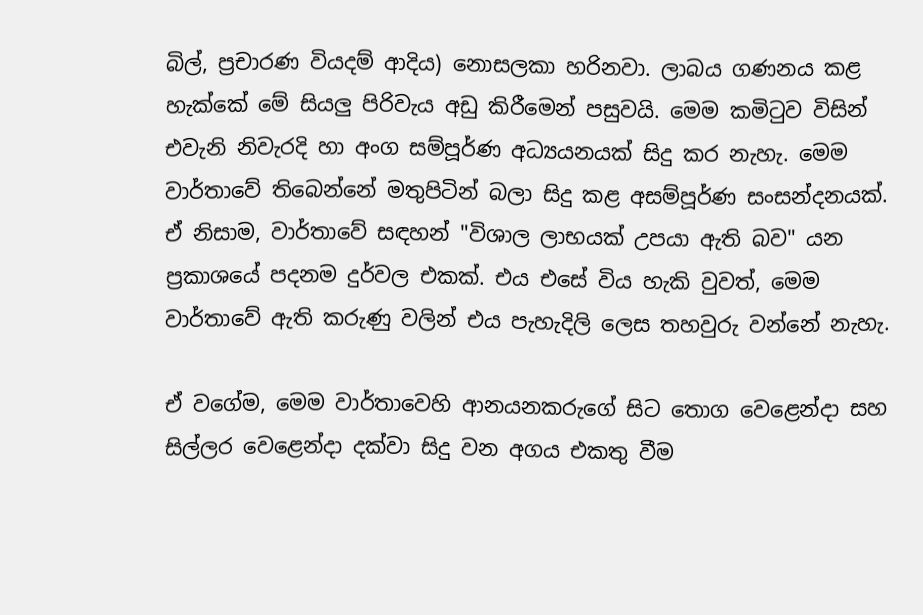බිල්, ප්‍රචාරණ වියදම් ආදිය) නොසලකා හරිනවා. ලාබය ගණනය කළ හැක්කේ මේ සියලු පිරිවැය අඩු කිරීමෙන් පසුවයි. මෙම කමිටුව විසින් එවැනි නිවැරදි හා අංග සම්පූර්ණ අධ්‍යයනයක් සිදු කර නැහැ. මෙම වාර්තාවේ තිබෙන්නේ මතුපිටින් බලා සිදු කළ අසම්පූර්ණ සංසන්දනයක්. ඒ නිසාම, වාර්තාවේ සඳහන් "විශාල ලාභයක් උපයා ඇති බව" යන ප්‍රකාශයේ පදනම දුර්වල එකක්. එය එසේ විය හැකි වුවත්, මෙම වාර්තාවේ ඇති කරුණු වලින් එය පැහැදිලි ලෙස තහවුරු වන්නේ නැහැ.

ඒ වගේම, මෙම වාර්තාවෙහි ආනයනකරුගේ සිට තොග වෙළෙන්දා සහ සිල්ලර වෙළෙන්දා දක්වා සිදු වන අගය එකතු වීම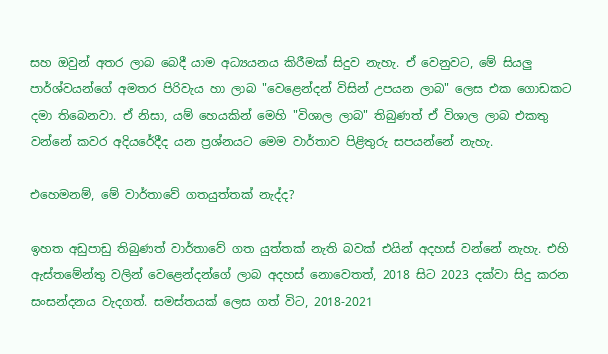සහ ඔවුන් අතර ලාබ බෙදී යාම අධ්‍යයනය කිරීමක් සිදුව නැහැ. ඒ වෙනුවට, මේ සියලු පාර්ශ්වයන්ගේ අමතර පිරිවැය හා ලාබ "වෙළෙන්දන් විසින් උපයන ලාබ" ලෙස එක ගොඩකට දමා තිබෙනවා. ඒ නිසා, යම් හෙයකින් මෙහි "විශාල ලාබ" තිබුණත් ඒ විශාල ලාබ එකතු වන්නේ කවර අදියරේදීද යන ප්‍රශ්නයට මෙම වාර්තාව පිළිතුරු සපයන්නේ නැහැ.

එහෙමනම්, මේ වාර්තාවේ ගතයුත්තක් නැද්ද?

ඉහත අඩුපාඩු තිබුණත් වාර්තාවේ ගත යුත්තක් නැති බවක් එයින් අදහස් වන්නේ නැහැ. එහි ඇස්තමේන්තු වලින් වෙළෙන්දන්ගේ ලාබ අදහස් නොවෙතත්, 2018 සිට 2023 දක්වා සිදු කරන සංසන්දනය වැදගත්. සමස්තයක් ලෙස ගත් විට, 2018-2021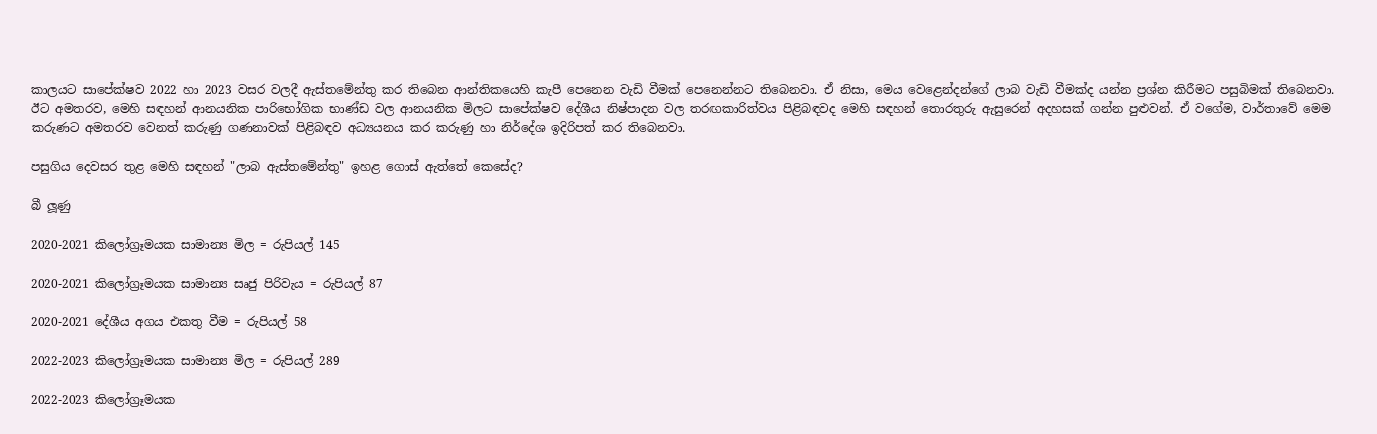කාලයට සාපේක්ෂව 2022 හා 2023 වසර වලදී ඇස්තමේන්තු කර තිබෙන ආන්තිකයෙහි කැපී පෙනෙන වැඩි වීමක් පෙනෙන්නට තිබෙනවා. ඒ නිසා, මෙය වෙළෙන්දන්ගේ ලාබ වැඩි වීමක්ද යන්න ප්‍රශ්න කිරීමට පසුබිමක් තිබෙනවා. ඊට අමතරව, මෙහි සඳහන් ආනයනික පාරිභෝගික භාණ්ඩ වල ආනයනික මිලට සාපේක්ෂව දේශීය නිෂ්පාදන වල තරඟකාරිත්වය පිළිබඳවද මෙහි සඳහන් තොරතුරු ඇසුරෙන් අදහසක් ගන්න පුළුවන්. ඒ වගේම, වාර්තාවේ මෙම කරුණට අමතරව වෙනත් කරුණු ගණනාවක් පිළිබඳව අධ්‍යයනය කර කරුණු හා නිර්දේශ ඉදිරිපත් කර තිබෙනවා.

පසුගිය දෙවසර තුළ මෙහි සඳහන් "ලාබ ඇස්තමේන්තු" ඉහළ ගොස් ඇත්තේ කෙසේද?

බී ලූණු

2020-2021 කිලෝග්‍රෑමයක සාමාන්‍ය මිල = රුපියල් 145

2020-2021 කිලෝග්‍රෑමයක සාමාන්‍ය සෘජු පිරිවැය = රුපියල් 87

2020-2021 දේශීය අගය එකතු වීම = රුපියල් 58

2022-2023 කිලෝග්‍රෑමයක සාමාන්‍ය මිල = රුපියල් 289

2022-2023 කිලෝග්‍රෑමයක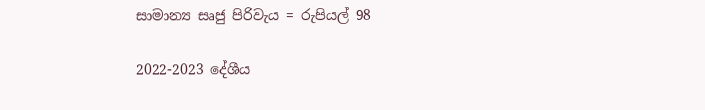සාමාන්‍ය සෘජු පිරිවැය = රුපියල් 98

2022-2023 දේශීය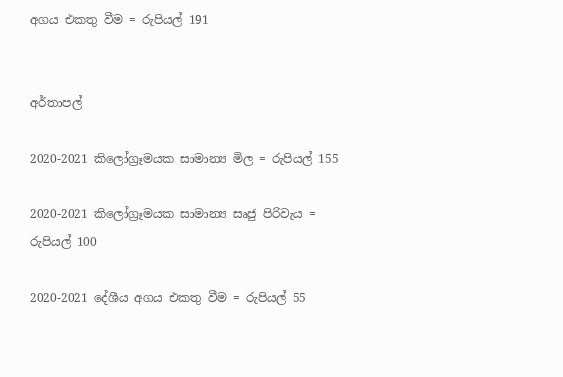අගය එකතු වීම = රුපියල් 191


අර්තාපල්

2020-2021 කිලෝග්‍රෑමයක සාමාන්‍ය මිල = රුපියල් 155

2020-2021 කිලෝග්‍රෑමයක සාමාන්‍ය සෘජු පිරිවැය = රුපියල් 100

2020-2021 දේශීය අගය එකතු වීම = රුපියල් 55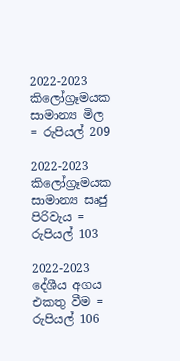2022-2023 කිලෝග්‍රෑමයක සාමාන්‍ය මිල = රුපියල් 209

2022-2023 කිලෝග්‍රෑමයක සාමාන්‍ය සෘජු පිරිවැය = රුපියල් 103

2022-2023 දේශීය අගය එකතු වීම = රුපියල් 106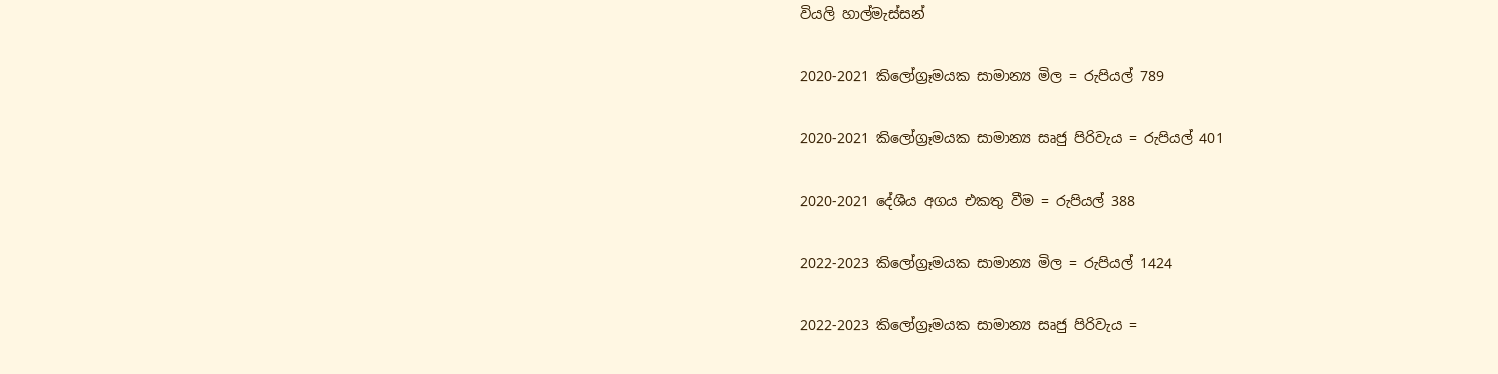වියලි හාල්මැස්සන්

2020-2021 කිලෝග්‍රෑමයක සාමාන්‍ය මිල = රුපියල් 789

2020-2021 කිලෝග්‍රෑමයක සාමාන්‍ය සෘජු පිරිවැය = රුපියල් 401

2020-2021 දේශීය අගය එකතු වීම = රුපියල් 388

2022-2023 කිලෝග්‍රෑමයක සාමාන්‍ය මිල = රුපියල් 1424

2022-2023 කිලෝග්‍රෑමයක සාමාන්‍ය සෘජු පිරිවැය =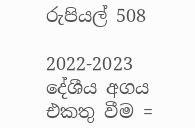රුපියල් 508

2022-2023 දේශීය අගය එකතු වීම =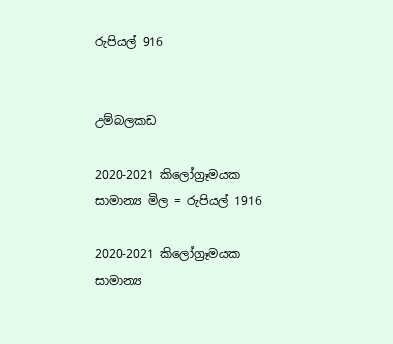රුපියල් 916


උම්බලකඩ

2020-2021 කිලෝග්‍රෑමයක සාමාන්‍ය මිල = රුපියල් 1916

2020-2021 කිලෝග්‍රෑමයක සාමාන්‍ය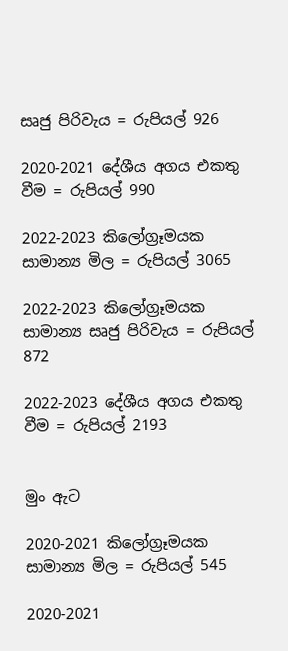සෘජු පිරිවැය = රුපියල් 926

2020-2021 දේශීය අගය එකතු වීම = රුපියල් 990

2022-2023 කිලෝග්‍රෑමයක සාමාන්‍ය මිල = රුපියල් 3065

2022-2023 කිලෝග්‍රෑමයක සාමාන්‍ය සෘජු පිරිවැය = රුපියල් 872

2022-2023 දේශීය අගය එකතු වීම = රුපියල් 2193


මුං ඇට

2020-2021 කිලෝග්‍රෑමයක සාමාන්‍ය මිල = රුපියල් 545

2020-2021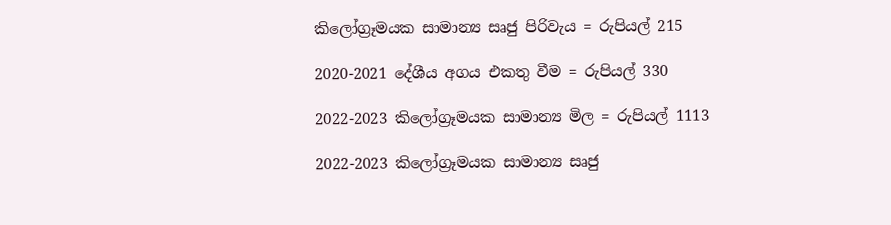කිලෝග්‍රෑමයක සාමාන්‍ය සෘජු පිරිවැය = රුපියල් 215

2020-2021 දේශීය අගය එකතු වීම = රුපියල් 330

2022-2023 කිලෝග්‍රෑමයක සාමාන්‍ය මිල = රුපියල් 1113

2022-2023 කිලෝග්‍රෑමයක සාමාන්‍ය සෘජු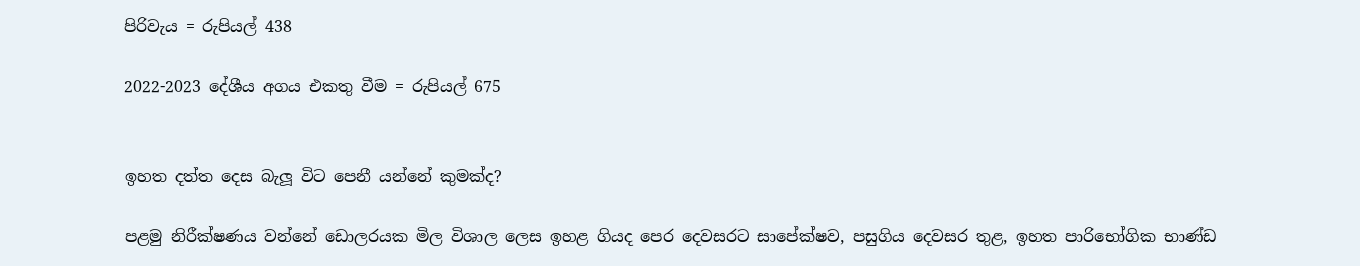පිරිවැය = රුපියල් 438

2022-2023 දේශීය අගය එකතු වීම = රුපියල් 675


ඉහත දත්ත දෙස බැලූ විට පෙනී යන්නේ කුමක්ද?

පළමු නිරීක්ෂණය වන්නේ ඩොලරයක මිල විශාල ලෙස ඉහළ ගියද පෙර දෙවසරට සාපේක්ෂව, පසුගිය දෙවසර තුළ, ඉහත පාරිභෝගික භාණ්ඩ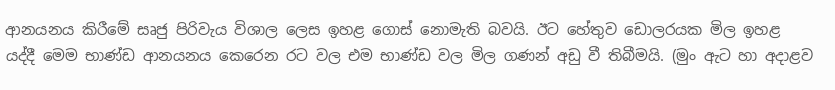ආනයනය කිරීමේ සෘජු පිරිවැය විශාල ලෙස ඉහළ ගොස් නොමැති බවයි. ඊට හේතුව ඩොලරයක මිල ඉහළ යද්දී මෙම භාණ්ඩ ආනයනය කෙරෙන රට වල එම භාණ්ඩ වල මිල ගණන් අඩු වී තිබීමයි. (මුං ඇට හා අදාළව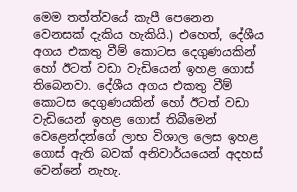මෙම තත්ත්වයේ කැපී පෙනෙන වෙනසක් දැකිය හැකියි.) එහෙත්, දේශීය අගය එකතු වීම් කොටස දෙගුණයකින් හෝ ඊටත් වඩා වැඩියෙන් ඉහළ ගොස් තිබෙනවා. දේශීය අගය එකතු වීම් කොටස දෙගුණයකින් හෝ ඊටත් වඩා වැඩියෙන් ඉහළ ගොස් තිබීමෙන් වෙළෙන්දන්ගේ ලාභ විශාල ලෙස ඉහළ ගොස් ඇති බවක් අනිවාර්යයෙන් අදහස් වෙන්නේ නැහැ.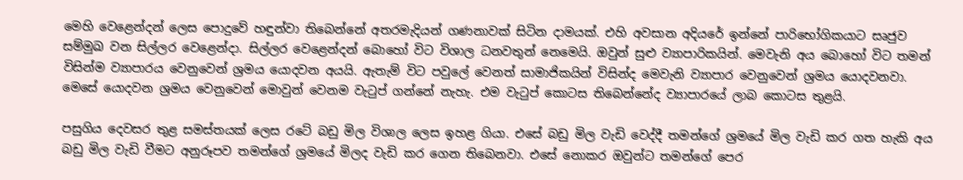මෙහි වෙළෙන්දන් ලෙස පොදුවේ හඳුන්වා තිබෙන්නේ අතරමැදියන් ගණනාවක් සිටින දාමයක්. එහි අවසාන අදියරේ ඉන්නේ පාරිභෝගිකයාට සෘජුව සම්මුඛ වන සිල්ලර වෙළෙන්දා. සිල්ලර වෙළෙන්දන් බොහෝ විට විශාල ධනවතුන් නෙමෙයි. ඔවුන් සුළු ව්‍යාපාරිකයින්. මෙවැනි අය බොහෝ විට තමන් විසින්ම ව්‍යාපාරය වෙනුවෙන් ශ්‍රමය යොදවන අයයි. ඇතැම් විට පවුලේ වෙනත් සාමාජිකයින් විසින්ද මෙවැනි ව්‍යාපාර වෙනුවෙන් ශ්‍රමය යොදවනවා. මෙසේ යොදවන ශ්‍රමය වෙනුවෙන් මොවුන් වෙනම වැටුප් ගන්නේ නැහැ. එම වැටුප් කොටස තිබෙන්නේද ව්‍යාපාරයේ ලාබ කොටස තුළයි.

පසුගිය දෙවසර තුළ සමස්තයක් ලෙස රටේ බඩු මිල විශාල ලෙස ඉහළ ගියා. එසේ බඩු මිල වැඩි වෙද්දී තමන්ගේ ශ්‍රමයේ මිල වැඩි කර ගත හැකි අය බඩු මිල වැඩි වීමට අනුරූපව තමන්ගේ ශ්‍රමයේ මිලද වැඩි කර ගෙන තිබෙනවා. එසේ නොකර ඔවුන්ට තමන්ගේ පෙර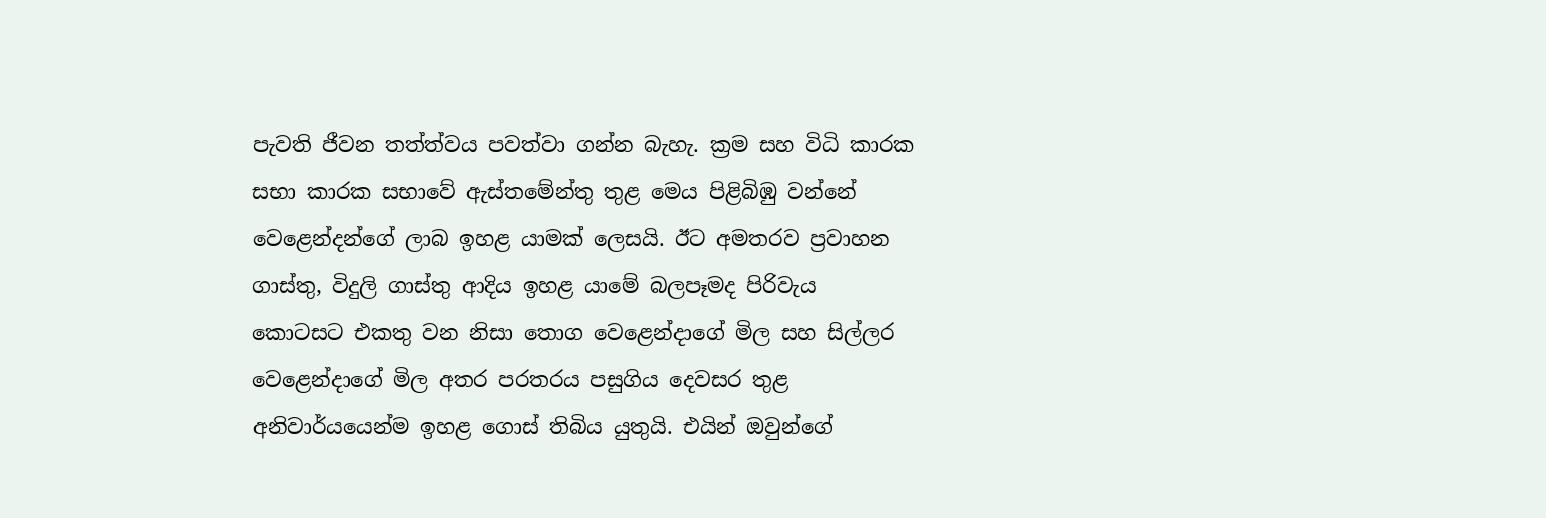පැවති ජීවන තත්ත්වය පවත්වා ගන්න බැහැ. ක්‍රම සහ විධි කාරක සභා කාරක සභාවේ ඇස්තමේන්තු තුළ මෙය පිළිබිඹු වන්නේ වෙළෙන්දන්ගේ ලාබ ඉහළ යාමක් ලෙසයි. ඊට අමතරව ප්‍රවාහන ගාස්තු, විදුලි ගාස්තු ආදිය ඉහළ යාමේ බලපෑමද පිරිවැය කොටසට එකතු වන නිසා තොග වෙළෙන්දාගේ මිල සහ සිල්ලර වෙළෙන්දාගේ මිල අතර පරතරය පසුගිය දෙවසර තුළ අනිවාර්යයෙන්ම ඉහළ ගොස් තිබිය යුතුයි. එයින් ඔවුන්ගේ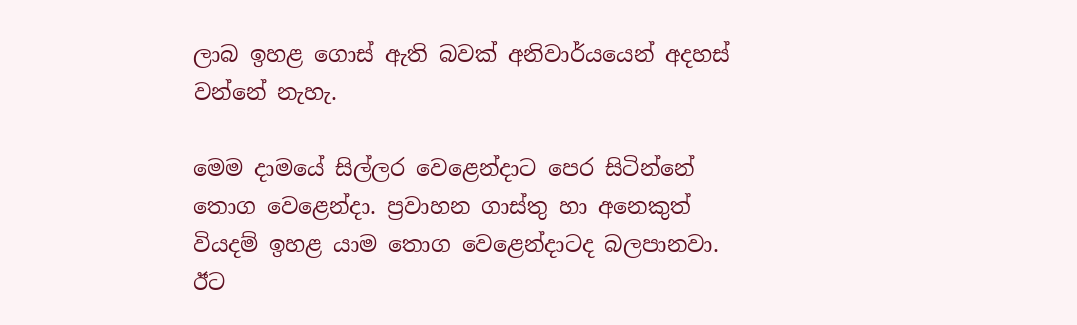ලාබ ඉහළ ගොස් ඇති බවක් අනිවාර්යයෙන් අදහස් වන්නේ නැහැ.

මෙම දාමයේ සිල්ලර වෙළෙන්දාට පෙර සිටින්නේ තොග වෙළෙන්දා. ප්‍රවාහන ගාස්තු හා අනෙකුත් වියදම් ඉහළ යාම තොග වෙළෙන්දාටද බලපානවා. ඊට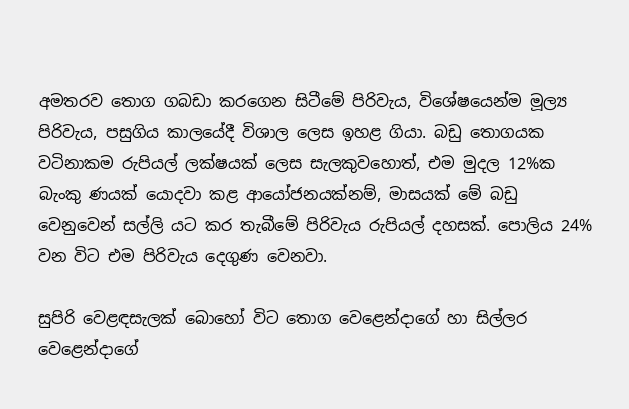අමතරව තොග ගබඩා කරගෙන සිටීමේ පිරිවැය, විශේෂයෙන්ම මූල්‍ය පිරිවැය, පසුගිය කාලයේදී විශාල ලෙස ඉහළ ගියා. බඩු තොගයක වටිනාකම රුපියල් ලක්ෂයක් ලෙස සැලකුවහොත්, එම මුදල 12%ක බැංකු ණයක් යොදවා කළ ආයෝජනයක්නම්, මාසයක් මේ බඩු වෙනුවෙන් සල්ලි යට කර තැබීමේ පිරිවැය රුපියල් දහසක්. පොලිය 24% වන විට එම පිරිවැය දෙගුණ වෙනවා.

සුපිරි වෙළඳසැලක් බොහෝ විට තොග වෙළෙන්දාගේ හා සිල්ලර වෙළෙන්දාගේ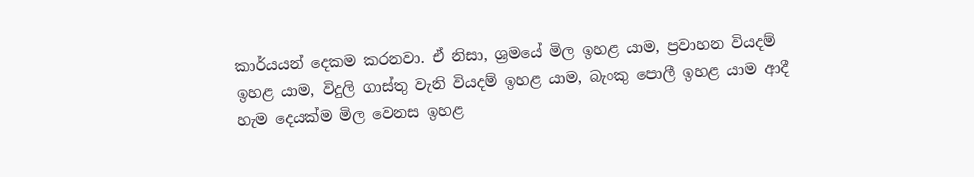කාර්යයන් දෙකම කරනවා. ඒ නිසා, ශ්‍රමයේ මිල ඉහළ යාම, ප්‍රවාහන වියදම් ඉහළ යාම, විදුලි ගාස්තු වැනි වියදම් ඉහළ යාම, බැංකු පොලී ඉහළ යාම ආදී හැම දෙයක්ම මිල වෙනස ඉහළ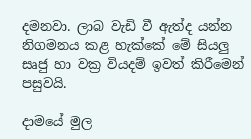දමනවා. ලාබ වැඩි වී ඇත්ද යන්න නිගමනය කළ හැක්කේ මේ සියලු සෘජු හා වක්‍ර වියදම් ඉවත් කිරීමෙන් පසුවයි.

දාමයේ මුල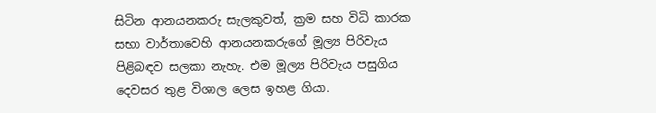සිටින ආනයනකරු සැලකුවත්, ක්‍රම සහ විධි කාරක සභා වාර්තාවෙහි ආනයනකරුගේ මූල්‍ය පිරිවැය පිළිබඳව සලකා නැහැ. එම මූල්‍ය පිරිවැය පසුගිය දෙවසර තුළ විශාල ලෙස ඉහළ ගියා.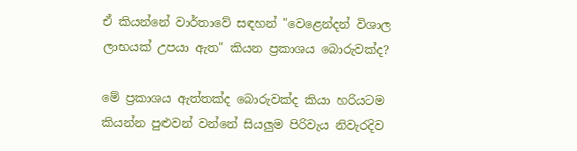ඒ කියන්නේ වාර්තාවේ සඳහන් "වෙළෙන්දන් විශාල ලාභයක් උපයා ඇත" කියන ප්‍රකාශය බොරුවක්ද?

මේ ප්‍රකාශය ඇත්තක්ද බොරුවක්ද කියා හරියටම කියන්න පුළුවන් වන්නේ සියලුම පිරිවැය නිවැරදිව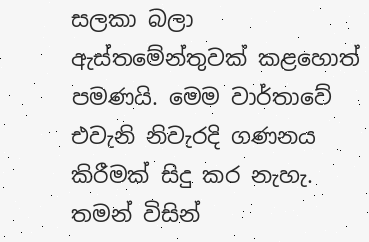සලකා බලා ඇස්තමේන්තුවක් කළහොත් පමණයි. මෙම වාර්තාවේ එවැනි නිවැරදි ගණනය කිරීමක් සිදු කර නැහැ. තමන් විසින්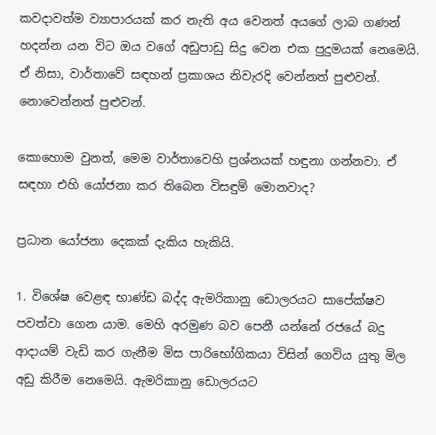කවදාවත්ම ව්‍යාපාරයක් කර නැති අය වෙනත් අයගේ ලාබ ගණන් හදන්න යන විට ඔය වගේ අඩුපාඩු සිදු වෙන එක පුදුමයක් නෙමෙයි. ඒ නිසා, වාර්තාවේ සඳහන් ප්‍රකාශය නිවැරදි වෙන්නත් පුළුවන්. නොවෙන්නත් පුළුවන්.

කොහොම වුනත්, මෙම වාර්තාවෙහි ප්‍රශ්නයක් හඳුනා ගන්නවා. ඒ සඳහා එහි යෝජනා කර තිබෙන විසඳුම් මොනවාද?

ප්‍රධාන යෝජනා දෙකක් දැකිය හැකියි.

1. විශේෂ වෙළඳ භාණ්ඩ බද්ද ඇමරිකානු ඩොලරයට සාපේක්ෂව පවත්වා ගෙන යාම. මෙහි අරමුණ බව පෙනී යන්නේ රජයේ බදු ආදායම් වැඩි කර ගැනීම මිස පාරිභෝගිකයා විසින් ගෙවිය යුතු මිල අඩු කිරීම නෙමෙයි. ඇමරිකානු ඩොලරයට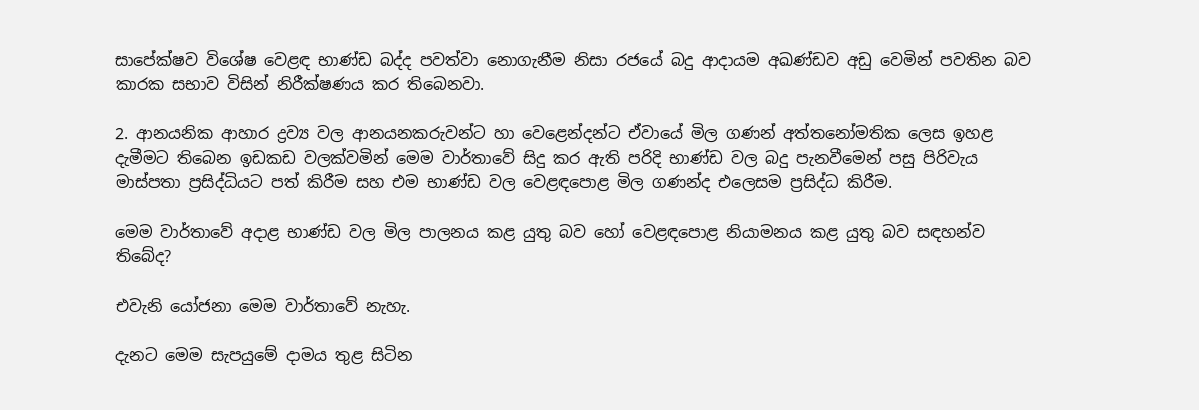සාපේක්ෂව විශේෂ වෙළඳ භාණ්ඩ බද්ද පවත්වා නොගැනීම නිසා රජයේ බදු ආදායම අඛණ්ඩව අඩු වෙමින් පවතින බව කාරක සභාව විසින් නිරීක්ෂණය කර තිබෙනවා.

2. ආනයනික ආහාර ද්‍රව්‍ය වල ආනයනකරුවන්ට හා වෙළෙන්දන්ට ඒවායේ මිල ගණන් අත්තනෝමතික ලෙස ඉහළ දැමීමට තිබෙන ඉඩකඩ වලක්වමින් මෙම වාර්තාවේ සිදු කර ඇති පරිදි භාණ්ඩ වල බදු පැනවීමෙන් පසු පිරිවැය මාස්පතා ප්‍රසිද්ධියට පත් කිරීම සහ එම භාණ්ඩ වල වෙළඳපොළ මිල ගණන්ද එලෙසම ප්‍රසිද්ධ කිරීම.

මෙම වාර්තාවේ අදාළ භාණ්ඩ වල මිල පාලනය කළ යුතු බව හෝ වෙළඳපොළ නියාමනය කළ යුතු බව සඳහන්ව තිබේද?

එවැනි යෝජනා මෙම වාර්තාවේ නැහැ.

දැනට මෙම සැපයුමේ දාමය තුළ සිටින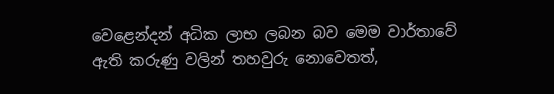වෙළෙන්දන් අධික ලාභ ලබන බව මෙම වාර්තාවේ ඇති කරුණු වලින් තහවුරු නොවෙතත්,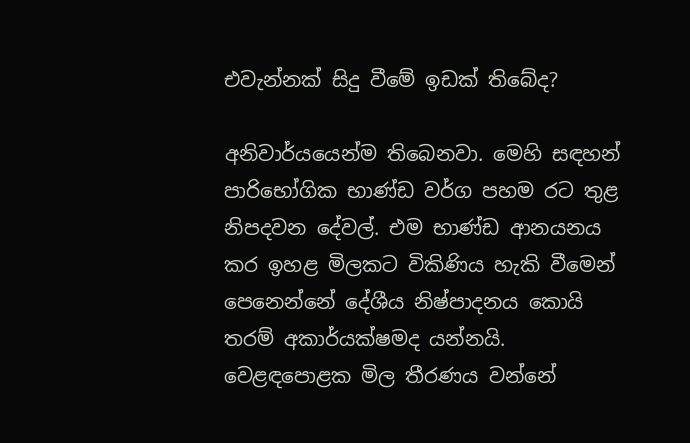එවැන්නක් සිදු වීමේ ඉඩක් තිබේද?

අනිවාර්යයෙන්ම තිබෙනවා. මෙහි සඳහන් පාරිභෝගික භාණ්ඩ වර්ග පහම රට තුළ නිපදවන දේවල්. එම භාණ්ඩ ආනයනය කර ඉහළ මිලකට විකිණිය හැකි වීමෙන් පෙනෙන්නේ දේශීය නිෂ්පාදනය කොයි තරම් අකාර්යක්ෂමද යන්නයි. වෙළඳපොළක මිල තීරණය වන්නේ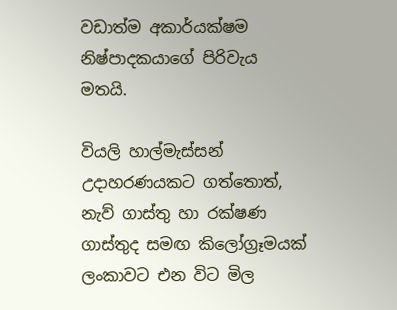වඩාත්ම අකාර්යක්ෂම නිෂ්පාදකයාගේ පිරිවැය මතයි.

වියලි හාල්මැස්සන් උදාහරණයකට ගත්තොත්, නැව් ගාස්තු හා රක්ෂණ ගාස්තුද සමඟ කිලෝග්‍රෑමයක් ලංකාවට එන විට මිල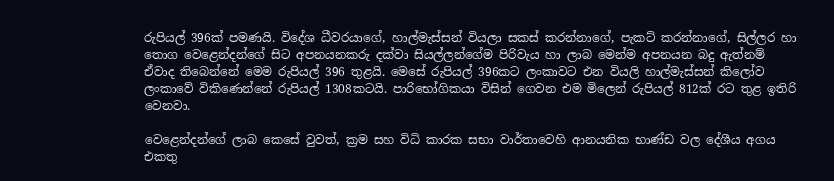රුපියල් 396ක් පමණයි. විදේශ ධීවරයාගේ, හාල්මැස්සන් වියලා සකස් කරන්නාගේ, පැකට් කරන්නාගේ, සිල්ලර හා තොග වෙළෙන්දන්ගේ සිට අපනයනකරු දක්වා සියල්ලන්ගේම පිරිවැය හා ලාබ මෙන්ම අපනයන බදු ඇත්නම් ඒවාද තිබෙන්නේ මෙම රුපියල් 396 තුළයි. මෙසේ රුපියල් 396කට ලංකාවට එන වියලි හාල්මැස්සන් කිලෝව ලංකාවේ විකිණෙන්නේ රුපියල් 1308කටයි. පාරිභෝගිකයා විසින් ගෙවන එම මිලෙන් රුපියල් 812ක් රට තුළ ඉතිරි වෙනවා.

වෙළෙන්දන්ගේ ලාබ කෙසේ වුවත්, ක්‍රම සහ විධි කාරක සභා වාර්තාවෙහි ආනයනික භාණ්ඩ වල දේශීය අගය එකතු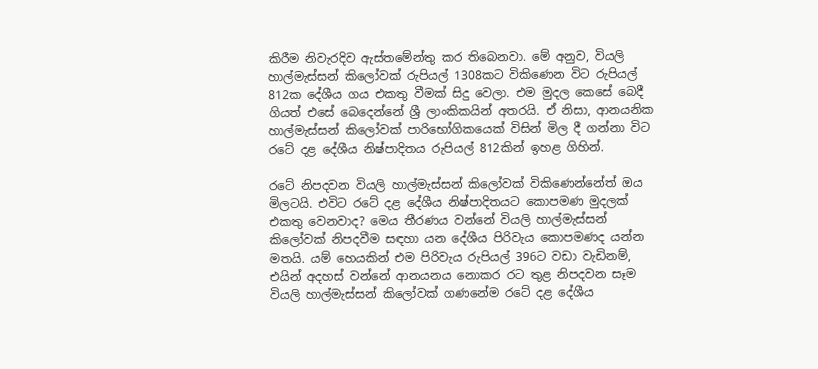කිරීම නිවැරදිව ඇස්තමේන්තු කර තිබෙනවා. මේ අනුව, වියලි හාල්මැස්සන් කිලෝවක් රුපියල් 1308කට විකිණෙන විට රුපියල් 812ක දේශීය ගය එකතු වීමක් සිදු වෙලා. එම මුදල කෙසේ බෙදී ගියත් එසේ බෙදෙන්නේ ශ්‍රී ලාංකිකයින් අතරයි. ඒ නිසා, ආනයනික හාල්මැස්සන් කිලෝවක් පාරිභෝගිකයෙක් විසින් මිල දී ගන්නා විට රටේ දළ දේශීය නිෂ්පාදිතය රුපියල් 812කින් ඉහළ ගිහින්.

රටේ නිපදවන වියලි හාල්මැස්සන් කිලෝවක් විකිණෙන්නේත් ඔය මිලටයි. එවිට රටේ දළ දේශීය නිෂ්පාදිතයට කොපමණ මුදලක් එකතු වෙනවාද? මෙය තීරණය වන්නේ වියලි හාල්මැස්සන් කිලෝවක් නිපදවීම සඳහා යන දේශීය පිරිවැය කොපමණද යන්න මතයි. යම් හෙයකින් එම පිරිවැය රුපියල් 396ට වඩා වැඩිනම්, එයින් අදහස් වන්නේ ආනයනය නොකර රට තුළ නිපදවන සෑම වියලි හාල්මැස්සන් කිලෝවක් ගණනේම රටේ දළ දේශීය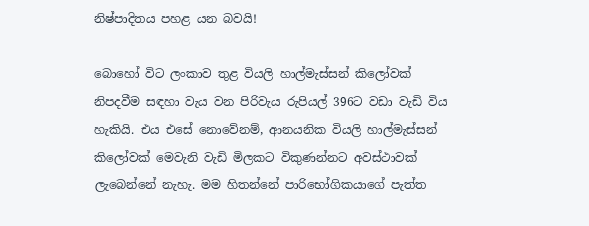නිෂ්පාදිතය පහළ යන බවයි!

බොහෝ විට ලංකාව තුළ වියලි හාල්මැස්සන් කිලෝවක් නිපදවීම සඳහා වැය වන පිරිවැය රුපියල් 396ට වඩා වැඩි විය හැකියි. එය එසේ නොවේනම්, ආනයනික වියලි හාල්මැස්සන් කිලෝවක් මෙවැනි වැඩි මිලකට විකුණන්නට අවස්ථාවක් ලැබෙන්නේ නැහැ. මම හිතන්නේ පාරිභෝගිකයාගේ පැත්ත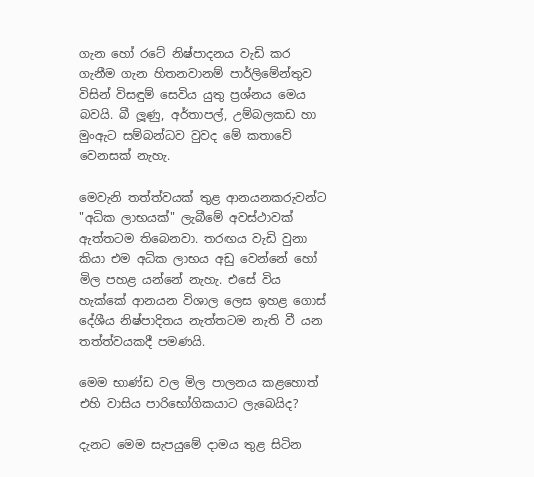ගැන හෝ රටේ නිෂ්පාදනය වැඩි කර ගැනීම ගැන හිතනවානම් පාර්ලිමේන්තුව විසින් විසඳුම් සෙවිය යුතු ප්‍රශ්නය මෙය බවයි. බී ලූණු, අර්තාපල්, උම්බලකඩ හා මුංඇට සම්බන්ධව වුවද මේ කතාවේ වෙනසක් නැහැ.

මෙවැනි තත්ත්වයක් තුළ ආනයනකරුවන්ට "අධික ලාභයක්" ලැබීමේ අවස්ථාවක් ඇත්තටම තිබෙනවා. තරඟය වැඩි වුනා කියා එම අධික ලාභය අඩු වෙන්නේ හෝ මිල පහළ යන්නේ නැහැ. එසේ විය හැක්කේ ආනයන විශාල ලෙස ඉහළ ගොස් දේශීය නිෂ්පාදිතය නැත්තටම නැති වී යන තත්ත්වයකදී පමණයි.

මෙම භාණ්ඩ වල මිල පාලනය කළහොත් එහි වාසිය පාරිභෝගිකයාට ලැබෙයිද?

දැනට මෙම සැපයුමේ දාමය තුළ සිටින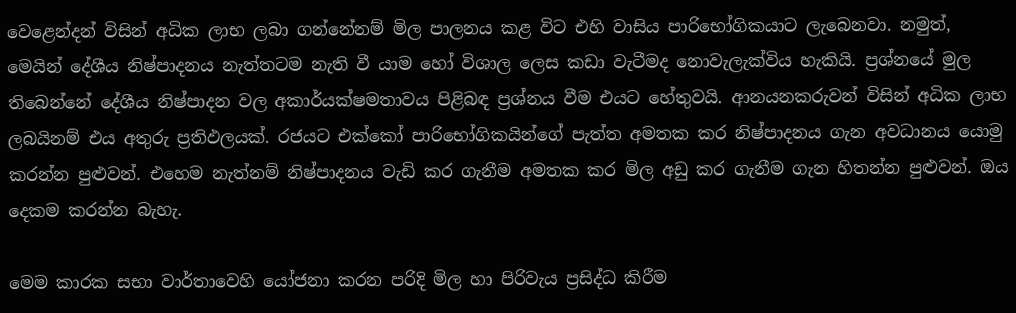වෙළෙන්දන් විසින් අධික ලාභ ලබා ගන්නේනම් මිල පාලනය කළ විට එහි වාසිය පාරිභෝගිකයාට ලැබෙනවා. නමුත්, මෙයින් දේශීය නිෂ්පාදනය නැත්තටම නැති වී යාම හෝ විශාල ලෙස කඩා වැටීමද නොවැලැක්විය හැකියි. ප්‍රශ්නයේ මුල තිබෙන්නේ දේශීය නිෂ්පාදන වල අකාර්යක්ෂමතාවය පිළිබඳ ප්‍රශ්නය වීම එයට හේතුවයි. ආනයනකරුවන් විසින් අධික ලාභ ලබයිනම් එය අතුරු ප්‍රතිඵලයක්. රජයට එක්කෝ පාරිභෝගිකයින්ගේ පැත්ත අමතක කර නිෂ්පාදනය ගැන අවධානය යොමු කරන්න පුළුවන්. එහෙම නැත්නම් නිෂ්පාදනය වැඩි කර ගැනීම අමතක කර මිල අඩු කර ගැනීම ගැන හිතන්න පුළුවන්. ඔය දෙකම කරන්න බැහැ.

මෙම කාරක සභා වාර්තාවෙහි යෝජනා කරන පරිදි මිල හා පිරිවැය ප්‍රසිද්ධ කිරීම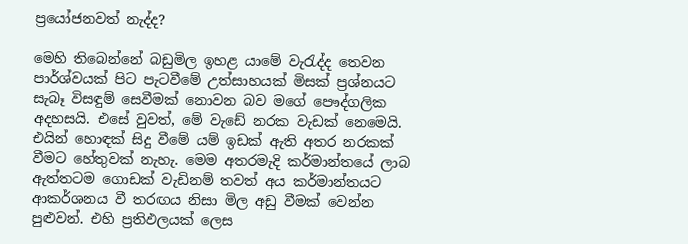ප්‍රයෝජනවත් නැද්ද?

මෙහි තිබෙන්නේ බඩුමිල ඉහළ යාමේ වැරැද්ද තෙවන පාර්ශ්වයක් පිට පැටවීමේ උත්සාහයක් මිසක් ප්‍රශ්නයට සැබෑ විසඳුම් සෙවීමක් නොවන බව මගේ පෞද්ගලික අදහසයි. එසේ වුවත්, මේ වැඩේ නරක වැඩක් නෙමෙයි. එයින් හොඳක් සිදු වීමේ යම් ඉඩක් ඇති අතර නරකක් වීමට හේතුවක් නැහැ. මෙම අතරමැදි කර්මාන්තයේ ලාබ ඇත්තටම ගොඩක් වැඩිනම් තවත් අය කර්මාන්තයට ආකර්ශනය වී තරඟය නිසා මිල අඩු වීමක් වෙන්න පුළුවන්. එහි ප්‍රතිඵලයක් ලෙස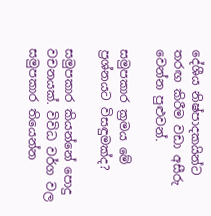දේශීය නිෂ්පාදකයින්ට තරඟ කිරීම වඩා අසීරු වෙන්න පුළුවන්.

සමුපකාර ක්‍රමය මේ ප්‍රශ්නයට විසඳුමක්ද?

සමුපකාර කියන්නේ පොදු වචනයක්. විවිධ වර්ග වල සමුපකාර තියෙන්න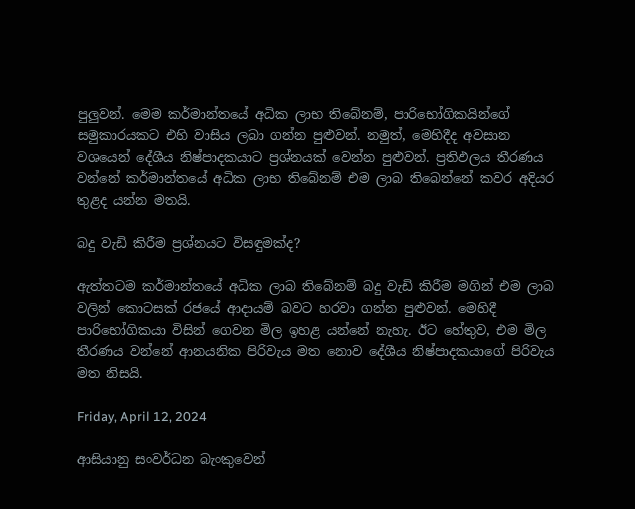පුලුවන්. මෙම කර්මාන්තයේ අධික ලාභ තිබේනම්, පාරිභෝගිකයින්ගේ සමුකාරයකට එහි වාසිය ලබා ගන්න පුළුවන්. නමුත්, මෙහිදීද අවසාන වශයෙන් දේශීය නිෂ්පාදකයාට ප්‍රශ්නයක් වෙන්න පුළුවන්. ප්‍රතිඵලය තීරණය වන්නේ කර්මාන්තයේ අධික ලාභ තිබේනම් එම ලාබ තිබෙන්නේ කවර අදියර තුළද යන්න මතයි.

බදු වැඩි කිරීම ප්‍රශ්නයට විසඳුමක්ද?

ඇත්තටම කර්මාන්තයේ අධික ලාබ තිබේනම් බදු වැඩි කිරීම මගින් එම ලාබ වලින් කොටසක් රජයේ ආදායම් බවට හරවා ගන්න පුළුවන්. මෙහිදී පාරිභෝගිකයා විසින් ගෙවන මිල ඉහළ යන්නේ නැහැ. ඊට හේතුව, එම මිල තීරණය වන්නේ ආනයනික පිරිවැය මත නොව දේශීය නිෂ්පාදකයාගේ පිරිවැය මත නිසයි.

Friday, April 12, 2024

ආසියානු සංවර්ධන බැංකුවෙන්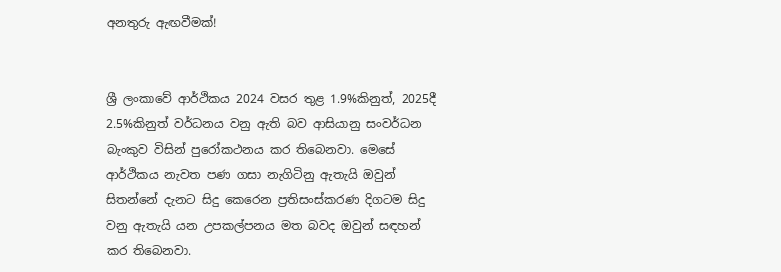අනතුරු ඇඟවීමක්!


ශ්‍රී ලංකාවේ ආර්ථිකය 2024 වසර තුළ 1.9%කිනුත්, 2025දී 2.5%කිනුත් වර්ධනය වනු ඇති බව ආසියානු සංවර්ධන බැංකුව විසින් පුරෝකථනය කර තිබෙනවා. මෙසේ ආර්ථිකය නැවත පණ ගසා නැගිටිනු ඇතැයි ඔවුන් සිතන්නේ දැනට සිදු කෙරෙන ප්‍රතිසංස්කරණ දිගටම සිදු වනු ඇතැයි යන උපකල්පනය මත බවද ඔවුන් සඳහන් කර තිබෙනවා.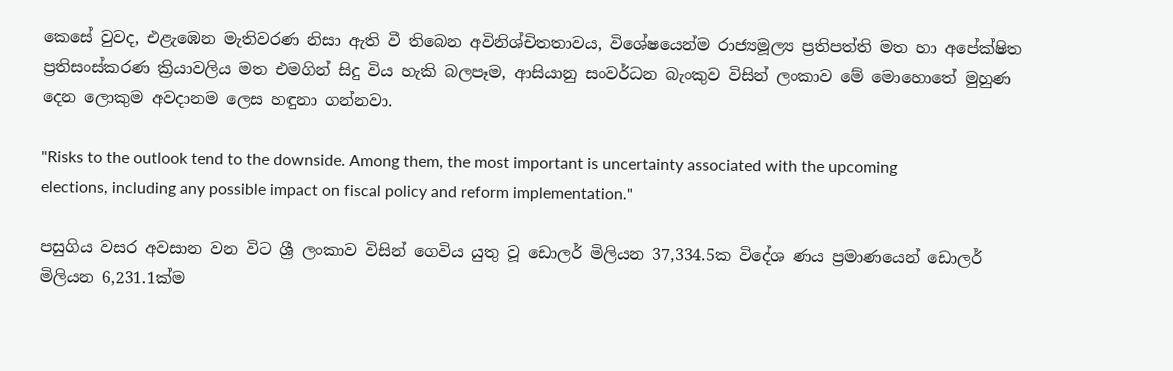කෙසේ වුවද, එළැඹෙන මැතිවරණ නිසා ඇති වී තිබෙන අවිනිශ්චිතතාවය, විශේෂයෙන්ම රාජ්‍යමූල්‍ය ප්‍රතිපත්ති මත හා අපේක්ෂිත ප්‍රතිසංස්කරණ ක්‍රියාවලිය මත එමගින් සිදු විය හැකි බලපෑම, ආසියානු සංවර්ධන බැංකුව විසින් ලංකාව මේ මොහොතේ මුහුණ දෙන ලොකුම අවදානම ලෙස හඳුනා ගන්නවා.

"Risks to the outlook tend to the downside. Among them, the most important is uncertainty associated with the upcoming elections, including any possible impact on fiscal policy and reform implementation."

පසුගිය වසර අවසාන වන විට ශ්‍රී ලංකාව විසින් ගෙවිය යුතු වූ ඩොලර් මිලියන 37,334.5ක විදේශ ණය ප්‍රමාණයෙන් ඩොලර් මිලියන 6,231.1ක්ම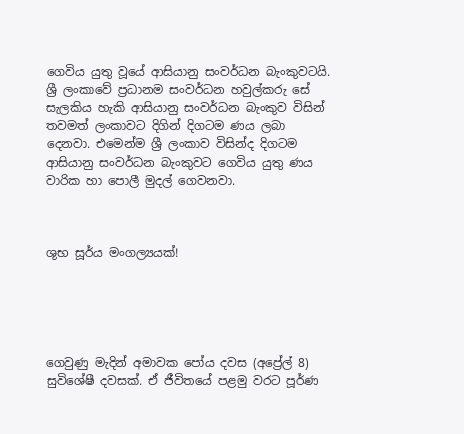ගෙවිය යුතු වූයේ ආසියානු සංවර්ධන බැංකුවටයි. ශ්‍රී ලංකාවේ ප්‍රධානම සංවර්ධන හවුල්කරු සේ සැලකිය හැකි ආසියානු සංවර්ධන බැංකුව විසින් තවමත් ලංකාවට දිගින් දිගටම ණය ලබා දෙනවා. එමෙන්ම ශ්‍රී ලංකාව විසින්ද දිගටම ආසියානු සංවර්ධන බැංකුවට ගෙවිය යුතු ණය වාරික හා පොලී මුදල් ගෙවනවා.



ශුභ සූර්ය මංගල්‍යයක්!





ගෙවුණු මැදින් අමාවක පෝය දවස (අප්‍රේල් 8) සුවිශේෂී දවසක්. ඒ ජීවිතයේ පළමු වරට පූර්ණ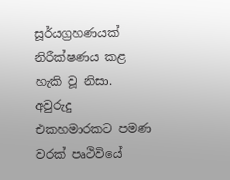සූර්යග්‍රහණයක් නිරීක්ෂණය කළ හැකි වූ නිසා. අවුරුදු එකහමාරකට පමණ වරක් පෘථිවියේ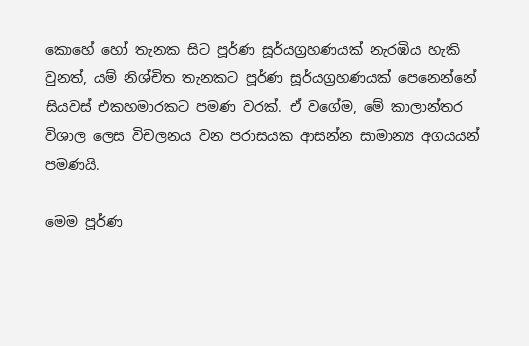කොහේ හෝ තැනක සිට පූර්ණ සූර්යග්‍රහණයක් නැරඹිය හැකි වුනත්, යම් නිශ්චිත තැනකට පූර්ණ සූර්යග්‍රහණයක් පෙනෙන්නේ සියවස් එකහමාරකට පමණ වරක්. ඒ වගේම, මේ කාලාන්තර විශාල ලෙස විචලනය වන පරාසයක ආසන්න සාමාන්‍ය අගයයන් පමණයි.

මෙම පූර්ණ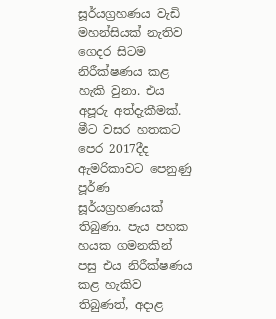සූර්යග්‍රහණය වැඩි මහන්සියක් නැතිව ගෙදර සිටම නිරීක්ෂණය කළ හැකි වුනා. එය අපූරු අත්දැකීමක්. මීට වසර හතකට පෙර 2017දීද ඇමරිකාවට පෙනුණු පූර්ණ සූර්යග්‍රහණයක් තිබුණා. පැය පහක හයක ගමනකින් පසු එය නිරීක්ෂණය කළ හැකිව තිබුණත්, අදාළ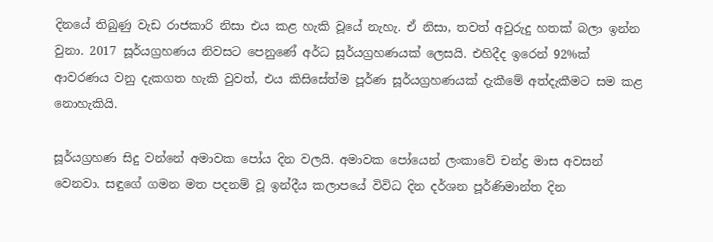දිනයේ තිබුණු වැඩ රාජකාරි නිසා එය කළ හැකි වූයේ නැහැ. ඒ නිසා, තවත් අවුරුදු හතක් බලා ඉන්න වුනා. 2017 සූර්යග්‍රහණය නිවසට පෙනුණේ අර්ධ සූර්යග්‍රහණයක් ලෙසයි. එහිදීද ඉරෙන් 92%ක් ආවරණය වනු දැකගත හැකි වුවත්, එය කිසිසේත්ම පූර්ණ සූර්යග්‍රහණයක් දැකීමේ අත්දැකීමට සම කළ නොහැකියි.

සූර්යග්‍රහණ සිදු වන්නේ අමාවක පෝය දින වලයි. අමාවක පෝයෙන් ලංකාවේ චන්ද්‍ර මාස අවසන් වෙනවා. සඳුගේ ගමන මත පදනම් වූ ඉන්දීය කලාපයේ විවිධ දින දර්ශන පූර්ණිමාන්ත දින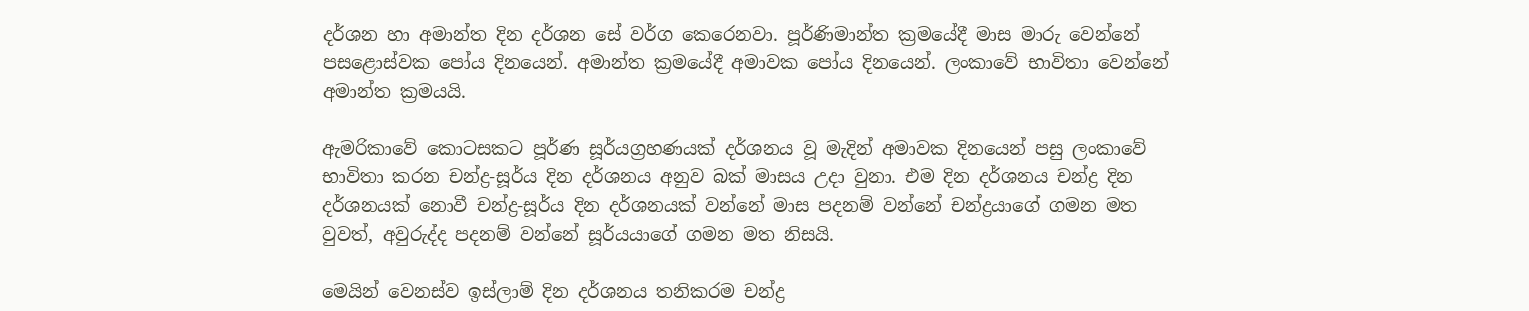දර්ශන හා අමාන්ත දින දර්ශන සේ වර්ග කෙරෙනවා. පූර්ණිමාන්ත ක්‍රමයේදී මාස මාරු වෙන්නේ පසළොස්වක පෝය දිනයෙන්. අමාන්ත ක්‍රමයේදී අමාවක පෝය දිනයෙන්. ලංකාවේ භාවිතා වෙන්නේ අමාන්ත ක්‍රමයයි.

ඇමරිකාවේ කොටසකට පූර්ණ සූර්යග්‍රහණයක් දර්ශනය වූ මැදින් අමාවක දිනයෙන් පසු ලංකාවේ භාවිතා කරන චන්ද්‍ර-සූර්ය දින දර්ශනය අනුව බක් මාසය උදා වුනා. එම දින දර්ශනය චන්ද්‍ර දින දර්ශනයක් නොවී චන්ද්‍ර-සූර්ය දින දර්ශනයක් වන්නේ මාස පදනම් වන්නේ චන්ද්‍රයාගේ ගමන මත වුවත්, අවුරුද්ද පදනම් වන්නේ සූර්යයාගේ ගමන මත නිසයි.

මෙයින් වෙනස්ව ඉස්ලාම් දින දර්ශනය තනිකරම චන්ද්‍ර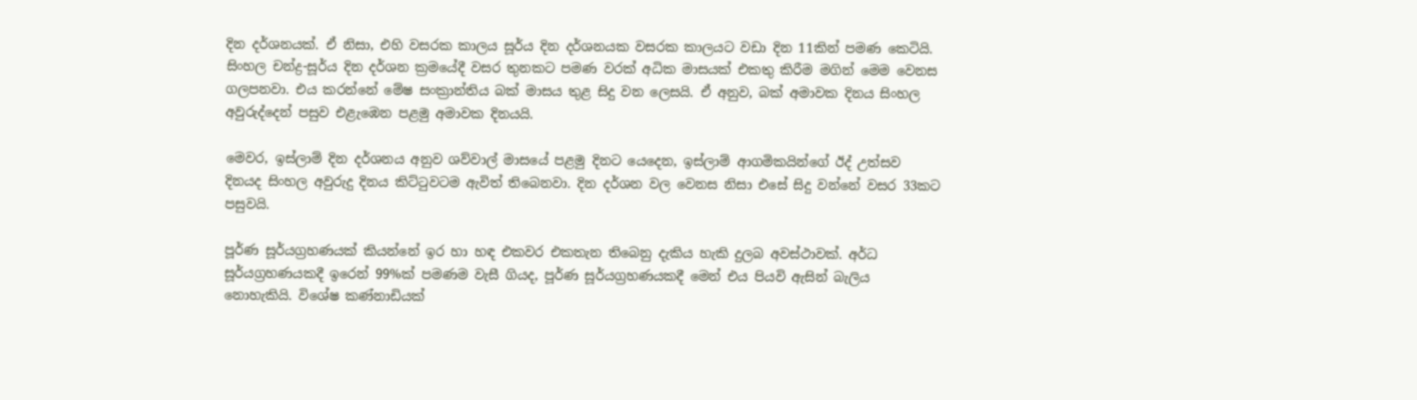දින දර්ශනයක්. ඒ නිසා, එහි වසරක කාලය සූර්ය දින දර්ශනයක වසරක කාලයට වඩා දින 11කින් පමණ කෙටියි. සිංහල චන්ද්‍ර-සූර්ය දින දර්ශන ක්‍රමයේදී වසර තුනකට පමණ වරක් අධික මාසයක් එකතු කිරීම මගින් මෙම වෙනස ගලපනවා. එය කරන්නේ මේෂ සංක්‍රාන්තිය බක් මාසය තුළ සිදු වන ලෙසයි. ඒ අනුව, බක් අමාවක දිනය සිංහල අවුරුද්දෙන් පසුව එළැඹෙන පළමු අමාවක දිනයයි.

මෙවර, ඉස්ලාම් දින දර්ශනය අනුව ශව්වාල් මාසයේ පළමු දිනට යෙදෙන, ඉස්ලාම් ආගමිකයින්ගේ ඊද් උත්සව දිනයද සිංහල අවුරුදු දිනය කිට්ටුවටම ඇවිත් තිබෙනවා. දින දර්ශන වල වෙනස නිසා එසේ සිදු වන්නේ වසර 33කට පසුවයි.

පූර්ණ සූර්යග්‍රහණයක් කියන්නේ ඉර හා හඳ එකවර එකතැන තිබෙනු දැකිය හැකි දුලබ අවස්ථාවක්. අර්ධ සූර්යග්‍රහණයකදී ඉරෙන් 99%ක් පමණම වැසී ගියද, පූර්ණ සූර්යග්‍රහණයකදී මෙන් එය පියවි ඇසින් බැලිය නොහැකියි. විශේෂ කණ්නාඩියක්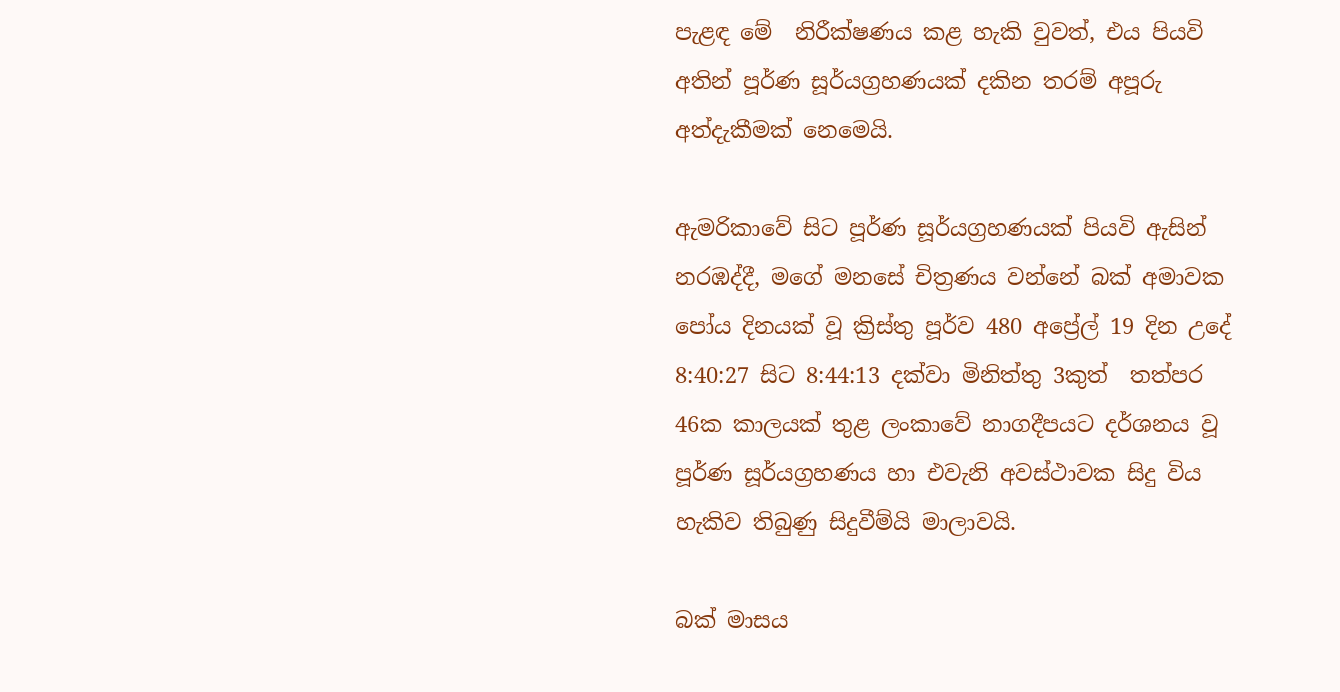පැළඳ මේ  නිරීක්ෂණය කළ හැකි වුවත්, එය පියවි අතින් පූර්ණ සූර්යග්‍රහණයක් දකින තරම් අපූරු අත්දැකීමක් නෙමෙයි.

ඇමරිකාවේ සිට පූර්ණ සූර්යග්‍රහණයක් පියවි ඇසින් නරඹද්දී, මගේ මනසේ චිත්‍රණය වන්නේ බක් අමාවක පෝය දිනයක් වූ ක්‍රිස්තු පූර්ව 480 අප්‍රේල් 19 දින උදේ 8:40:27 සිට 8:44:13 දක්වා මිනිත්තු 3කුත්  තත්පර 46ක කාලයක් තුළ ලංකාවේ නාගදීපයට දර්ශනය වූ පූර්ණ සූර්යග්‍රහණය හා එවැනි අවස්ථාවක සිදු විය හැකිව තිබුණු සිදුවීම්යි මාලාවයි.

බක් මාසය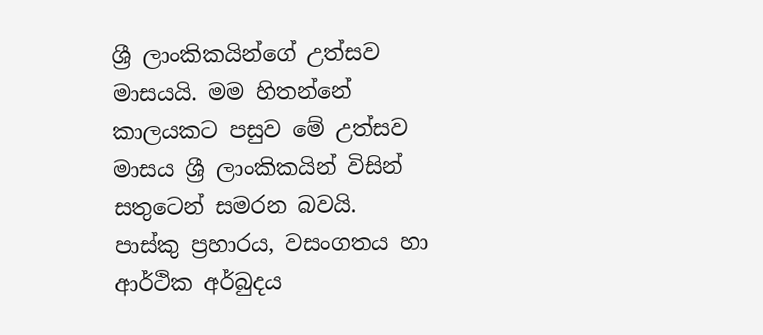ශ්‍රී ලාංකිකයින්ගේ උත්සව මාසයයි. මම හිතන්නේ කාලයකට පසුව මේ උත්සව මාසය ශ්‍රී ලාංකිකයින් විසින් සතුටෙන් සමරන බවයි. පාස්කු ප්‍රහාරය, වසංගතය හා ආර්ථික අර්බුදය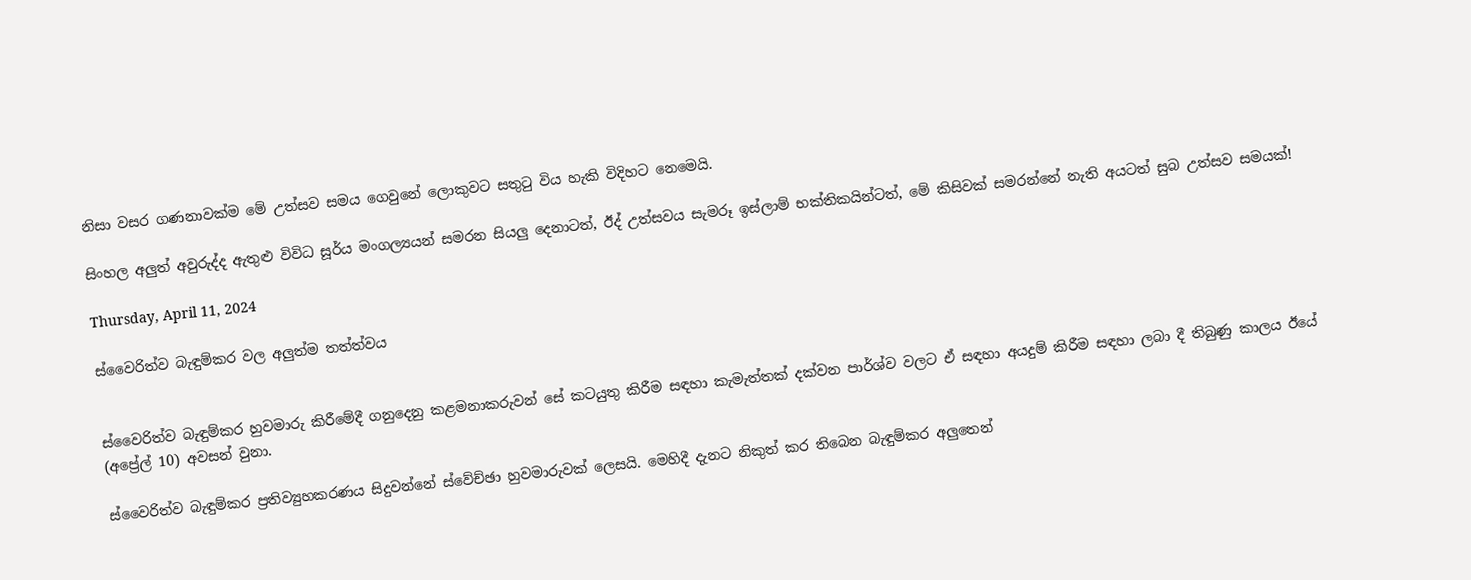නිසා වසර ගණනාවක්ම මේ උත්සව සමය ගෙවුනේ ලොකුවට සතුටු විය හැකි විදිහට නෙමෙයි.

සිංහල අලුත් අවුරුද්ද ඇතුළු විවිධ සූර්ය මංගල්‍යයන් සමරන සියලු දෙනාටත්, ඊද් උත්සවය සැමරූ ඉස්ලාම් භක්තිකයින්ටත්, මේ කිසිවක් සමරන්නේ නැති අයටත් සුබ උත්සව සමයක්!

Thursday, April 11, 2024

ස්වෛරිත්ව බැඳුම්කර වල අලුත්ම තත්ත්වය


ස්වෛරිත්ව බැඳුම්කර හුවමාරු කිරීමේදී ගනුදෙනු කළමනාකරුවන් සේ කටයුතු කිරීම සඳහා කැමැත්තක් දක්වන පාර්ශ්ව වලට ඒ සඳහා අයදුම් කිරීම සඳහා ලබා දී තිබුණු කාලය ඊයේ (අප්‍රේල් 10) අවසන් වුනා.

ස්වෛරිත්ව බැඳුම්කර ප්‍රතිව්‍යුහකරණය සිදුවන්නේ ස්වේච්ඡා හුවමාරුවක් ලෙසයි. මෙහිදී දැනට නිකුත් කර තිබෙන බැඳුම්කර අලුතෙන්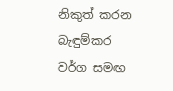නිකුත් කරන බැඳුම්කර වර්ග සමඟ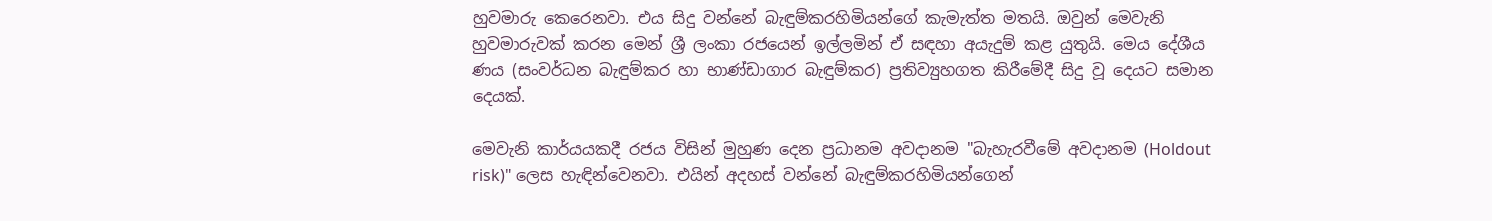හුවමාරු කෙරෙනවා. එය සිදු වන්නේ බැඳුම්කරහිමියන්ගේ කැමැත්ත මතයි. ඔවුන් මෙවැනි හුවමාරුවක් කරන මෙන් ශ්‍රී ලංකා රජයෙන් ඉල්ලමින් ඒ සඳහා අයැදුම් කළ යුතුයි. මෙය දේශීය ණය (සංවර්ධන බැඳුම්කර හා භාණ්ඩාගාර බැඳුම්කර) ප්‍රතිව්‍යුහගත කිරීමේදී සිදු වූ දෙයට සමාන දෙයක්.

මෙවැනි කාර්යයකදී රජය විසින් මුහුණ දෙන ප්‍රධානම අවදානම "බැහැරවීමේ අවදානම (Holdout risk)" ලෙස හැඳින්වෙනවා. එයින් අදහස් වන්නේ බැඳුම්කරහිමියන්ගෙන්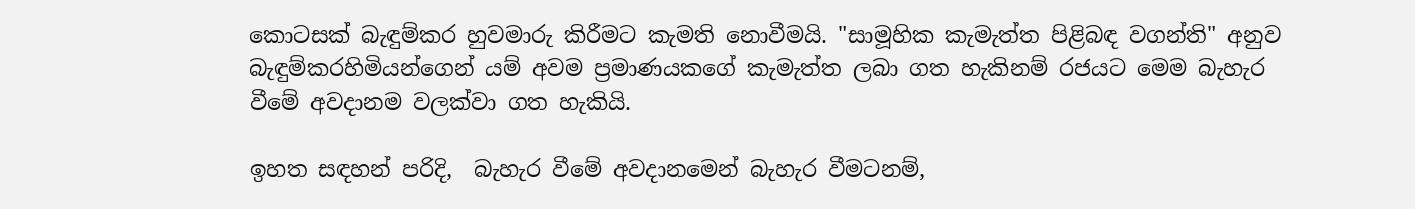කොටසක් බැඳුම්කර හුවමාරු කිරීමට කැමති නොවීමයි. "සාමූහික කැමැත්ත පිළිබඳ වගන්ති" අනුව බැඳුම්කරහිමියන්ගෙන් යම් අවම ප්‍රමාණයකගේ කැමැත්ත ලබා ගත හැකිනම් රජයට මෙම බැහැර වීමේ අවදානම වලක්වා ගත හැකියි.

ඉහත සඳහන් පරිදි,  බැහැර වීමේ අවදානමෙන් බැහැර වීමටනම්,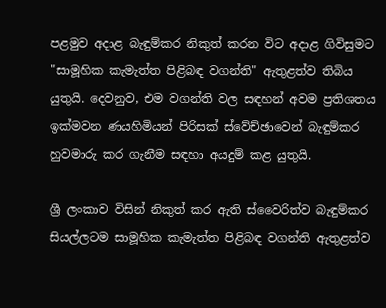පළමුව අදාළ බැඳුම්කර නිකුත් කරන විට අදාළ ගිවිසුමට "සාමූහික කැමැත්ත පිළිබඳ වගන්ති" ඇතුළත්ව තිබිය යුතුයි. දෙවනුව, එම වගන්ති වල සඳහන් අවම ප්‍රතිශතය ඉක්මවන ණයහිමියන් පිරිසක් ස්වේච්ඡාවෙන් බැඳුම්කර හුවමාරු කර ගැනීම සඳහා අයදුම් කළ යුතුයි.

ශ්‍රී ලංකාව විසින් නිකුත් කර ඇති ස්වෛරිත්ව බැඳුම්කර සියල්ලටම සාමූහික කැමැත්ත පිළිබඳ වගන්ති ඇතුළත්ව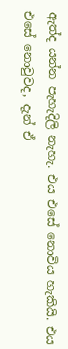ඇත්ද යන්න පැහැදිලි නැහැ. එය එසේ නොවිය හැකියි. එය එසේ නොවුවද, දැන් ඒ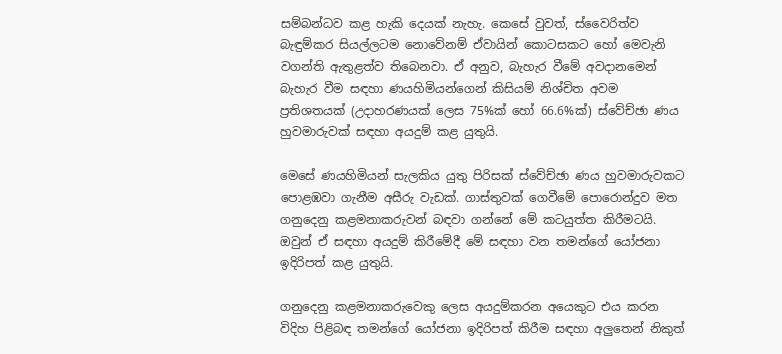සම්බන්ධව කළ හැකි දෙයක් නැහැ. කෙසේ වුවත්, ස්වෛරිත්ව බැඳුම්කර සියල්ලටම නොවේනම් ඒවායින් කොටසකට හෝ මෙවැනි වගන්ති ඇතුළත්ව තිබෙනවා. ඒ අනුව, බැහැර වීමේ අවදානමෙන් බැහැර වීම සඳහා ණයහිමියන්ගෙන් කිසියම් නිශ්චිත අවම ප්‍රතිශතයක් (උදාහරණයක් ලෙස 75%ක් හෝ 66.6%ක්) ස්වේච්ඡා ණය හුවමාරුවක් සඳහා අයදුම් කළ යුතුයි.

මෙසේ ණයහිමියන් සැලකිය යුතු පිරිසක් ස්වේච්ඡා ණය හුවමාරුවකට පොළඹවා ගැනීම අසීරු වැඩක්. ගාස්තුවක් ගෙවීමේ පොරොන්දුව මත ගනුදෙනු කළමනාකරුවන් බඳවා ගන්නේ මේ කටයුත්ත කිරීමටයි. ඔවුන් ඒ සඳහා අයදුම් කිරීමේදී මේ සඳහා වන තමන්ගේ යෝජනා ඉදිරිපත් කළ යුතුයි.

ගනුදෙනු කළමනාකරුවෙකු ලෙස අයදුම්කරන අයෙකුට එය කරන විදිහ පිළිබඳ තමන්ගේ යෝජනා ඉදිරිපත් කිරීම සඳහා අලුතෙන් නිකුත්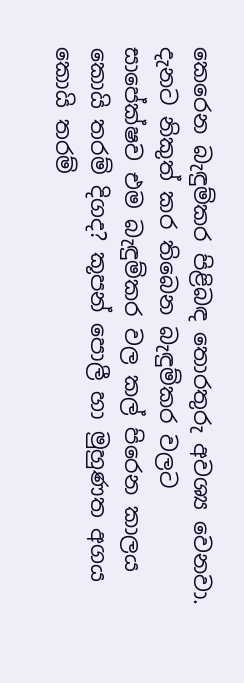කෙරෙන බැඳුම්කර පිළිබඳ තොරතුරු අවශ්‍ය වෙනවා. දැනට නිකුත් කර තිබෙන බැඳුම්කර වලට සාපේක්ෂව එම බැඳුම්කර වල කල් පිරෙන කාලය කොයි තරම් දිගද? කූපන් පොලී හා මුහුණත අගය කොයි තරම්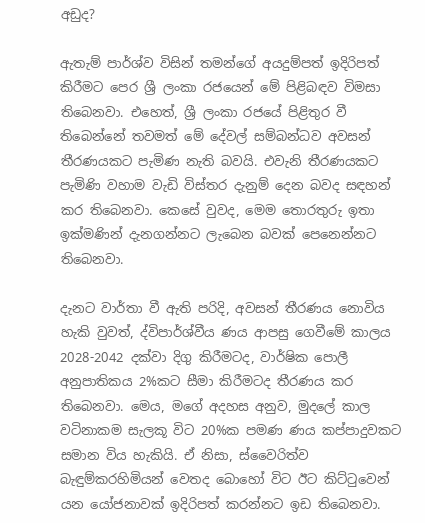අඩුද?

ඇතැම් පාර්ශ්ව විසින් තමන්ගේ අයදුම්පත් ඉදිරිපත් කිරීමට පෙර ශ්‍රී ලංකා රජයෙන් මේ පිළිබඳව විමසා තිබෙනවා. එහෙත්, ශ්‍රී ලංකා රජයේ පිළිතුර වී තිබෙන්නේ තවමත් මේ දේවල් සම්බන්ධව අවසන් තීරණයකට පැමිණ නැති බවයි. එවැනි තීරණයකට පැමිණි වහාම වැඩි විස්තර දැනුම් දෙන බවද සඳහන් කර තිබෙනවා. කෙසේ වුවද, මෙම තොරතුරු ඉතා ඉක්මණින් දැනගන්නට ලැබෙන බවක් පෙනෙන්නට තිබෙනවා.

දැනට වාර්තා වී ඇති පරිදි, අවසන් තීරණය නොවිය හැකි වුවත්, ද්විපාර්ශ්වීය ණය ආපසු ගෙවීමේ කාලය 2028-2042 දක්වා දිගු කිරීමටද, වාර්ෂික පොලී අනුපාතිකය 2%කට සීමා කිරීමටද තීරණය කර තිබෙනවා. මෙය, මගේ අදහස අනුව, මුදලේ කාල වටිනාකම සැලකූ විට 20%ක පමණ ණය කප්පාදුවකට සමාන විය හැකියි. ඒ නිසා, ස්වෛරිත්ව බැඳුම්කරහිමියන් වෙතද බොහෝ විට ඊට කිට්ටුවෙන් යන යෝජනාවක් ඉදිරිපත් කරන්නට ඉඩ තිබෙනවා.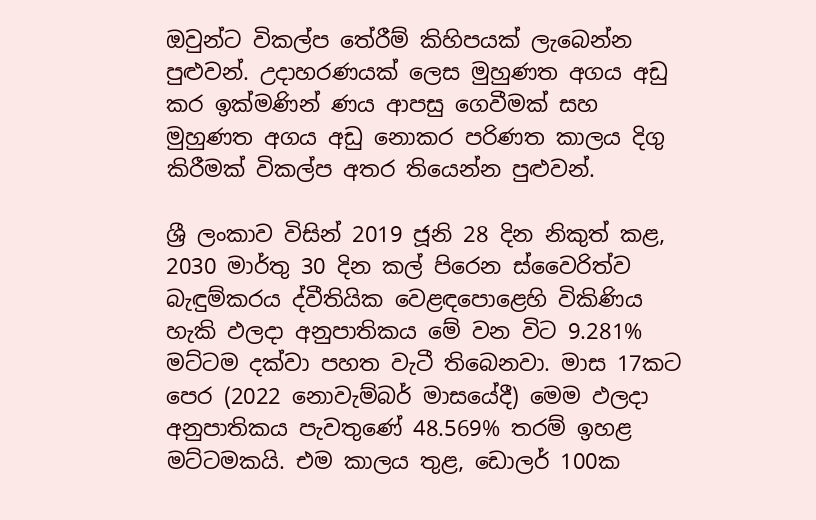ඔවුන්ට විකල්ප තේරීම් කිහිපයක් ලැබෙන්න පුළුවන්. උදාහරණයක් ලෙස මුහුණත අගය අඩු කර ඉක්මණින් ණය ආපසු ගෙවීමක් සහ මුහුණත අගය අඩු නොකර පරිණත කාලය දිගු කිරීමක් විකල්ප අතර තියෙන්න පුළුවන්.

ශ්‍රී ලංකාව විසින් 2019 ජූනි 28 දින නිකුත් කළ, 2030 මාර්තු 30 දින කල් පිරෙන ස්වෛරිත්ව බැඳුම්කරය ද්වීතියික වෙළඳපොළෙහි විකිණිය හැකි ඵලදා අනුපාතිකය මේ වන විට 9.281% මට්ටම දක්වා පහත වැටී තිබෙනවා. මාස 17කට පෙර (2022 නොවැම්බර් මාසයේදී) මෙම ඵලදා අනුපාතිකය පැවතුණේ 48.569% තරම් ඉහළ මට්ටමකයි. එම කාලය තුළ, ඩොලර් 100ක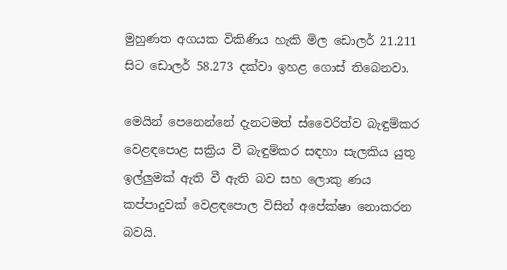මුහුණත අගයක විකිණිය හැකි මිල ඩොලර් 21.211 සිට ඩොලර් 58.273 දක්වා ඉහළ ගොස් තිබෙනවා.

මෙයින් පෙනෙන්නේ දැනටමත් ස්වෛරිත්ව බැඳුම්කර වෙළඳපොළ සක්‍රිය වී බැඳුම්කර සඳහා සැලකිය යුතු ඉල්ලුමක් ඇති වී ඇති බව සහ ලොකු ණය කප්පාදුවක් වෙළඳපොල විසින් අපේක්ෂා නොකරන බවයි.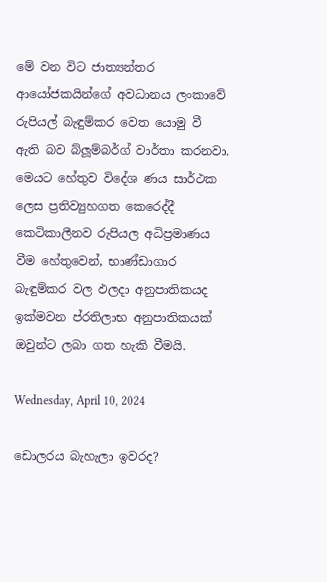මේ වන විට ජාත්‍යන්තර ආයෝජකයින්ගේ අවධානය ලංකාවේ රුපියල් බැඳුම්කර වෙත යොමු වී ඇති බව බ්ලූම්බර්ග් වාර්තා කරනවා. මෙයට හේතුව විදේශ ණය සාර්ථක ලෙස ප්‍රතිව්‍යුහගත කෙරෙද්දී කෙටිකාලීනව රුපියල අධිප්‍රමාණය වීම හේතුවෙන්, භාණ්ඩාගාර බැඳුම්කර වල ඵලදා අනුපාතිකයද ඉක්මවන ප්රතිලාභ අනුපාතිකයක් ඔවුන්ට ලබා ගත හැකි වීමයි.

Wednesday, April 10, 2024

ඩොලරය බැහැලා ඉවරද?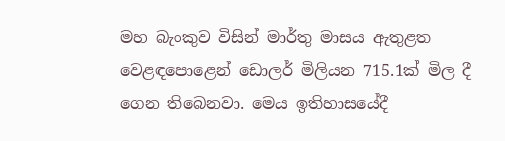මහ බැංකුව විසින් මාර්තු මාසය ඇතුළත වෙළඳපොළෙන් ඩොලර් මිලියන 715.1ක් මිල දී ගෙන තිබෙනවා. මෙය ඉතිහාසයේදී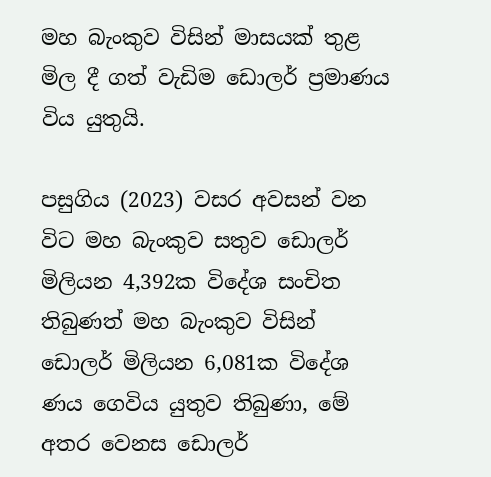මහ බැංකුව විසින් මාසයක් තුළ මිල දී ගත් වැඩිම ඩොලර් ප්‍රමාණය විය යුතුයි.

පසුගිය (2023) වසර අවසන් වන විට මහ බැංකුව සතුව ඩොලර් මිලියන 4,392ක විදේශ සංචිත තිබුණත් මහ බැංකුව විසින් ඩොලර් මිලියන 6,081ක විදේශ ණය ගෙවිය යුතුව තිබුණා, මේ අතර වෙනස ඩොලර්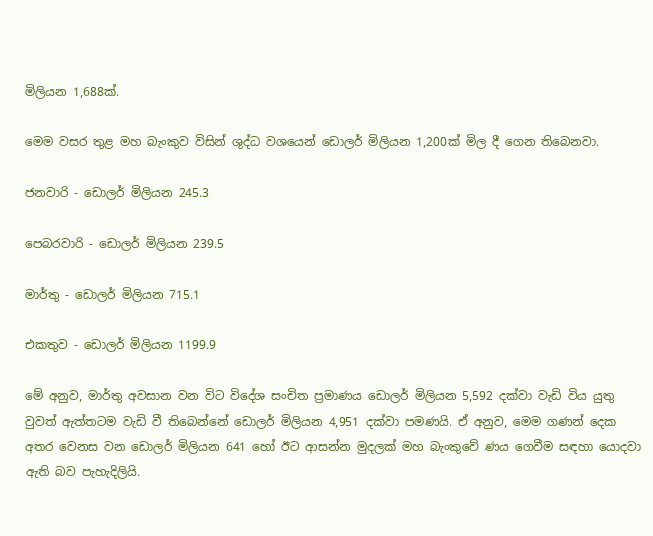මිලියන 1,688ක්.

මෙම වසර තුළ මහ බැංකුව විසින් ශුද්ධ වශයෙන් ඩොලර් මිලියන 1,200ක් මිල දී ගෙන තිබෙනවා.

ජනවාරි - ඩොලර් මිලියන 245.3

පෙබරවාරි - ඩොලර් මිලියන 239.5

මාර්තු - ඩොලර් මිලියන 715.1

එකතුව - ඩොලර් මිලියන 1199.9

මේ අනුව, මාර්තු අවසාන වන විට විදේශ සංචිත ප්‍රමාණය ඩොලර් මිලියන 5,592 දක්වා වැඩි විය යුතු වුවත් ඇත්තටම වැඩි වී තිබෙන්නේ ඩොලර් මිලියන 4,951 දක්වා පමණයි. ඒ අනුව, මෙම ගණන් දෙක අතර වෙනස වන ඩොලර් මිලියන 641 හෝ ඊට ආසන්න මුදලක් මහ බැංකුවේ ණය ගෙවීම සඳහා යොදවා ඇති බව පැහැදිලියි.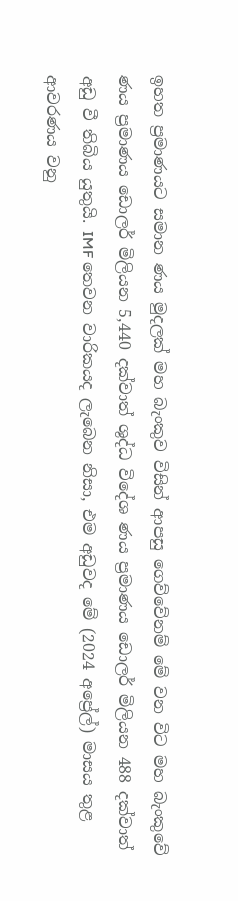ඉහත ප්‍රමාණයට සමාන ණය මුදලක් මහ බැංකුව විසින් ආපසු ගෙව්වේනම් මේ වන විට මහ බැංකුවේ ණය ප්‍රමාණය ඩොලර් මිලියන 5,440 දක්වාත් ශුද්ධ විදේශ ණය ප්‍රමාණය ඩොලර් මිලියන 488 දක්වාත් අඩු වී තිබිය යුතුයි. IMF තෙවන වාරිකයද ලැබෙන නිසා, එම අඩුවද මේ (2024 අප්‍රේල්) මාසය තුළ ආවරණය වනු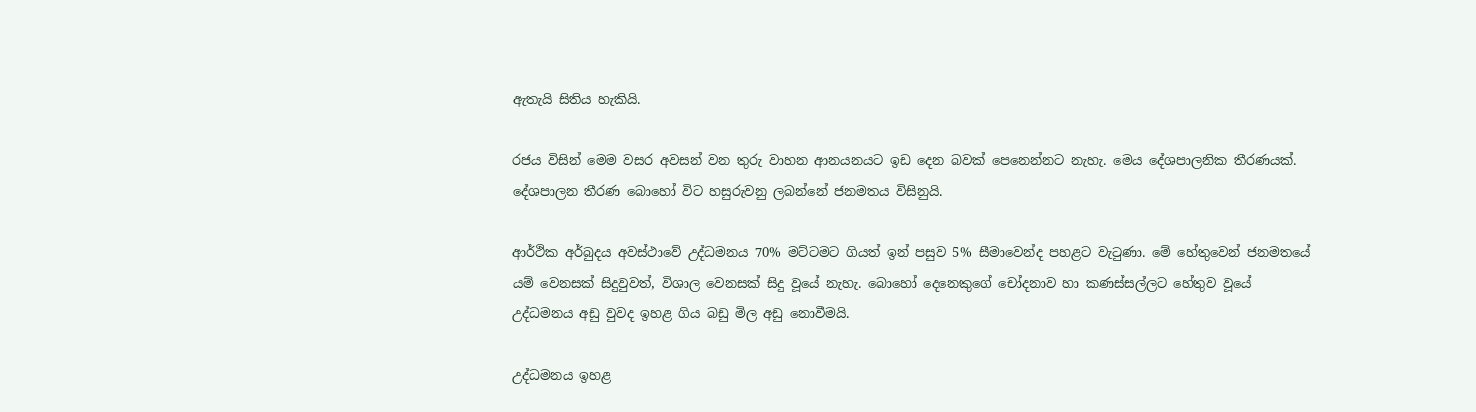ඇතැයි සිතිය හැකියි.

රජය විසින් මෙම වසර අවසන් වන තුරු වාහන ආනයනයට ඉඩ දෙන බවක් පෙනෙන්නට නැහැ. මෙය දේශපාලනික තීරණයක්. දේශපාලන තීරණ බොහෝ විට හසුරුවනු ලබන්නේ ජනමතය විසිනුයි.

ආර්ථික අර්බුදය අවස්ථාවේ උද්ධමනය 70% මට්ටමට ගියත් ඉන් පසුව 5% සීමාවෙන්ද පහළට වැටුණා. මේ හේතුවෙන් ජනමතයේ යම් වෙනසක් සිදුවුවත්, විශාල වෙනසක් සිදු වූයේ නැහැ. බොහෝ දෙනෙකුගේ චෝදනාව හා කණස්සල්ලට හේතුව වූයේ උද්ධමනය අඩු වුවද ඉහළ ගිය බඩු මිල අඩු නොවීමයි.

උද්ධමනය ඉහළ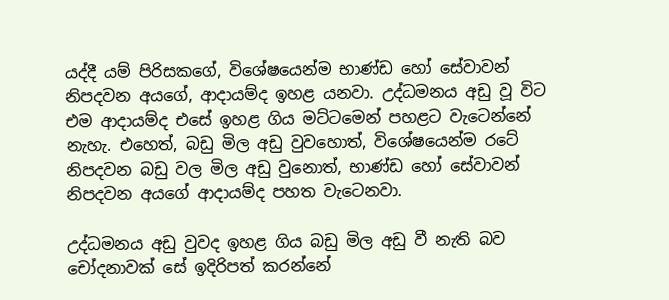යද්දී යම් පිරිසකගේ, විශේෂයෙන්ම භාණ්ඩ හෝ සේවාවන් නිපදවන අයගේ, ආදායම්ද ඉහළ යනවා. උද්ධමනය අඩු වූ විට එම ආදායම්ද එසේ ඉහළ ගිය මට්ටමෙන් පහළට වැටෙන්නේ නැහැ. එහෙත්, බඩු මිල අඩු වුවහොත්, විශේෂයෙන්ම රටේ නිපදවන බඩු වල මිල අඩු වුනොත්, භාණ්ඩ හෝ සේවාවන් නිපදවන අයගේ ආදායම්ද පහත වැටෙනවා.

උද්ධමනය අඩු වුවද ඉහළ ගිය බඩු මිල අඩු වී නැති බව චෝදනාවක් සේ ඉදිරිපත් කරන්නේ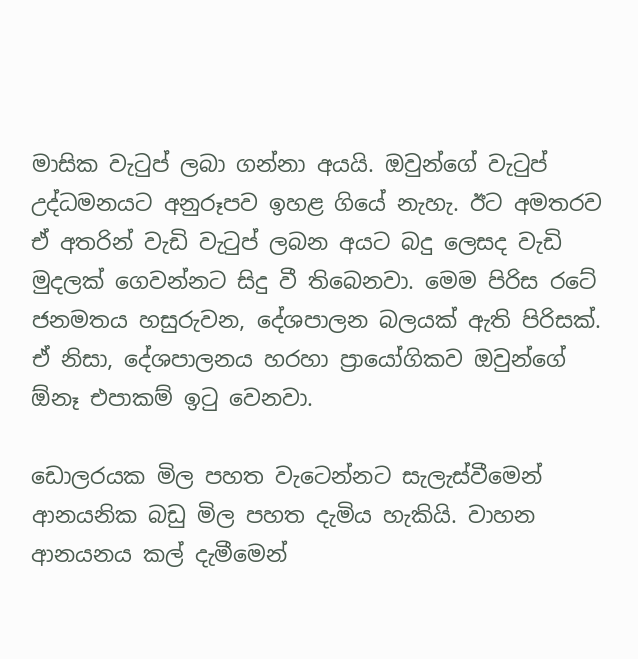මාසික වැටුප් ලබා ගන්නා අයයි. ඔවුන්ගේ වැටුප් උද්ධමනයට අනුරූපව ඉහළ ගියේ නැහැ. ඊට අමතරව ඒ අතරින් වැඩි වැටුප් ලබන අයට බදු ලෙසද වැඩි මුදලක් ගෙවන්නට සිදු වී තිබෙනවා. මෙම පිරිස රටේ ජනමතය හසුරුවන, දේශපාලන බලයක් ඇති පිරිසක්. ඒ නිසා, දේශපාලනය හරහා ප්‍රායෝගිකව ඔවුන්ගේ ඕනෑ එපාකම් ඉටු වෙනවා.

ඩොලරයක මිල පහත වැටෙන්නට සැලැස්වීමෙන් ආනයනික බඩු මිල පහත දැමිය හැකියි. වාහන ආනයනය කල් දැමීමෙන්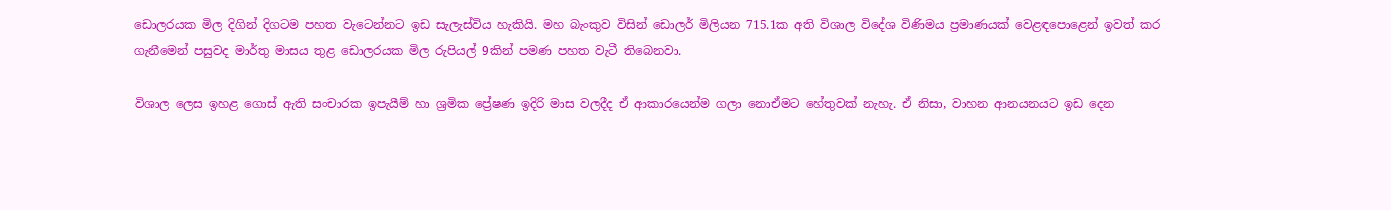ඩොලරයක මිල දිගින් දිගටම පහත වැටෙන්නට ඉඩ සැලැස්විය හැකියි. මහ බැංකුව විසින් ඩොලර් මිලියන 715.1ක අති විශාල විදේශ විණිමය ප්‍රමාණයක් වෙළඳපොළෙන් ඉවත් කර ගැනීමෙන් පසුවද මාර්තු මාසය තුළ ඩොලරයක මිල රුපියල් 9කින් පමණ පහත වැටී තිබෙනවා.

විශාල ලෙස ඉහළ ගොස් ඇති සංචාරක ඉපැයීම් හා ශ්‍රමික ප්‍රේෂණ ඉදිරි මාස වලදීද ඒ ආකාරයෙන්ම ගලා නොඒමට හේතුවක් නැහැ. ඒ නිසා, වාහන ආනයනයට ඉඩ දෙන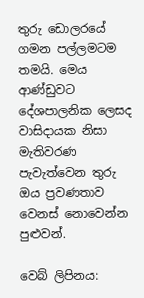තුරු ඩොලරයේ ගමන පල්ලමටම තමයි. මෙය ආණ්ඩුවට දේශපාලනික ලෙසද වාසිදායක නිසා මැතිවරණ පැවැත්වෙන තුරු ඔය ප්‍රවණතාව වෙනස් නොවෙන්න පුළුවන්.

වෙබ් ලිපිනය: